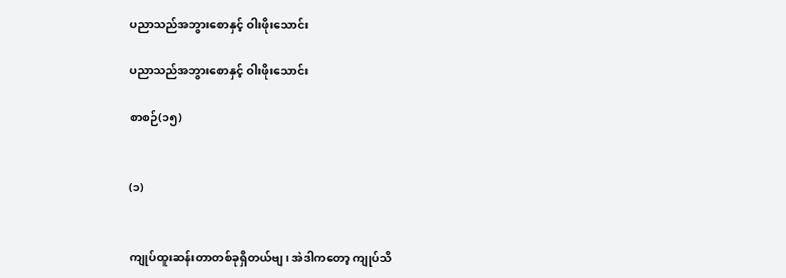ပညာသည်အဘွားစောနှင့် ဝါးဖိုးသောင်း

ပညာသည်အဘွားစောနှင့် ဝါးဖိုးသောင်း

စာစဉ်(၁၅)


(၁)


ကျုပ်ထူးဆန်းတာတစ်ခုရှိတယ်ဗျ၊ အဲဒါကတော့ ကျုပ်သိ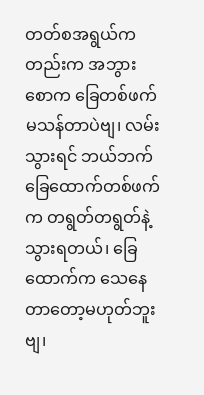တတ်စအရွယ်ကတည်းက အဘွားစောက ခြေတစ်ဖက်မသန်တာပဲဗျ၊ လမ်းသွားရင် ဘယ်ဘက်ခြေထောက်တစ်ဖက်က တရွတ်တရွတ်နဲ့သွားရတယ်၊ ခြေထောက်က သေနေတာတော့မဟုတ်ဘူးဗျ၊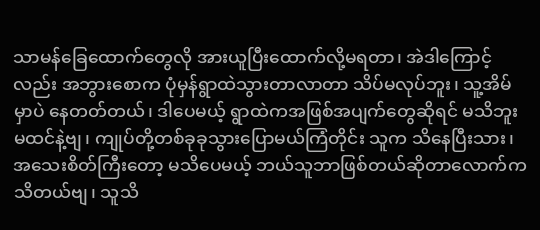သာမန်ခြေထောက်တွေလို အားယူပြီးထောက်လို့မရတာ၊ အဲဒါကြောင့်လည်း အဘွားစောက ပုံမှန်ရွာထဲသွားတာလာတာ သိပ်မလုပ်ဘူး၊ သူ့အိမ်မှာပဲ နေတတ်တယ်၊ ဒါပေမယ့် ရွာထဲကအဖြစ်အပျက်တွေဆိုရင် မသိဘူးမထင်နဲ့ဗျ၊ ကျုပ်တို့တစ်ခုခုသွားပြောမယ်ကြံတိုင်း သူက သိနေပြီးသား၊ အသေးစိတ်ကြီးတော့ မသိပေမယ့် ဘယ်သူဘာဖြစ်တယ်ဆိုတာလောက်က သိတယ်ဗျ၊ သူသိ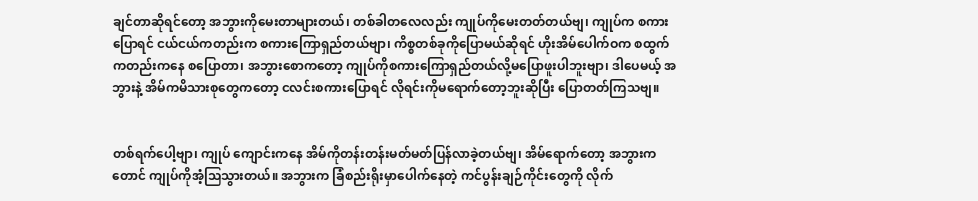ချင်တာဆိုရင်တော့ အဘွားကိုမေးတာများတယ်၊ တစ်ခါတလေလည်း ကျုပ်ကိုမေးတတ်တယ်ဗျ၊ ကျုပ်က စကားပြောရင် ငယ်ငယ်ကတည်းက စကားကြောရှည်တယ်ဗျာ၊ ကိစ္စတစ်ခုကိုပြောမယ်ဆိုရင် ဟိုးအိမ်ပေါက်ဝက စထွက်ကတည်းကနေ စပြောတာ၊ အဘွားစောကတော့ ကျုပ်ကိုစကားကြောရှည်တယ်လို့မပြောဖူးပါဘူးဗျာ၊ ဒါပေမယ့် အဘွားနဲ့ အိမ်ကမိသားစုတွေကတော့ ငလင်းစကားပြောရင် လိုရင်းကိုမရောက်တော့ဘူးဆိုပြီး ပြောတတ်ကြသဗျ။


တစ်ရက်ပေါ့ဗျာ၊ ကျုပ် ကျောင်းကနေ အိမ်ကိုတန်းတန်းမတ်မတ်ပြန်လာခဲ့တယ်ဗျ၊ အိမ်ရောက်တော့ အဘွားကတောင် ကျုပ်ကိုအံ့သြသွားတယ်။ အဘွားက ခြံစည်းရိုးမှာပေါက်နေတဲ့ ကင်ပွန်းချဉ်ကိုင်းတွေကို လိုက်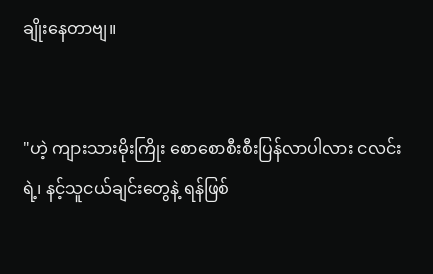ချိုးနေတာဗျ။


"ဟဲ့ ကျားသားမိုးကြိုး စောစောစီးစီးပြန်လာပါလား ငလင်းရဲ့၊ နင့်သူငယ်ချင်းတွေနဲ့ ရန်ဖြစ်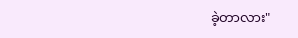ခဲ့တာလား"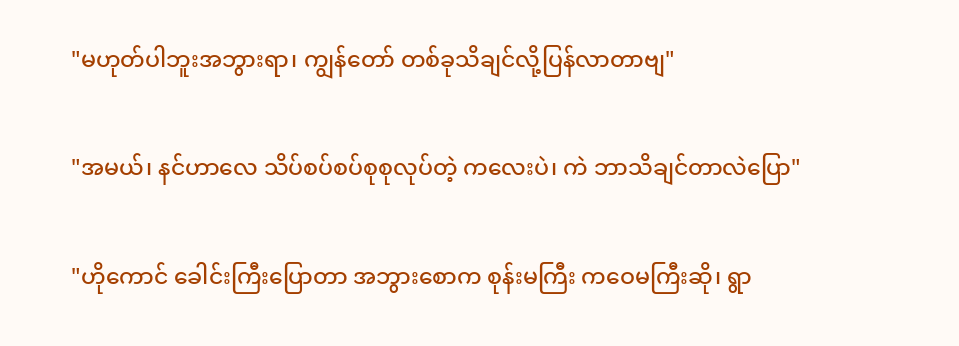"မဟုတ်ပါဘူးအဘွားရာ၊ ကျွန်တော် တစ်ခုသိချင်လို့ပြန်လာတာဗျ"


"အမယ်၊ နင်ဟာလေ သိပ်စပ်စပ်စုစုလုပ်တဲ့ ကလေးပဲ၊ ကဲ ဘာသိချင်တာလဲပြော"


"ဟိုကောင် ခေါင်းကြီးပြောတာ အဘွားစောက စုန်းမကြီး ကဝေမကြီးဆို၊ ရွာ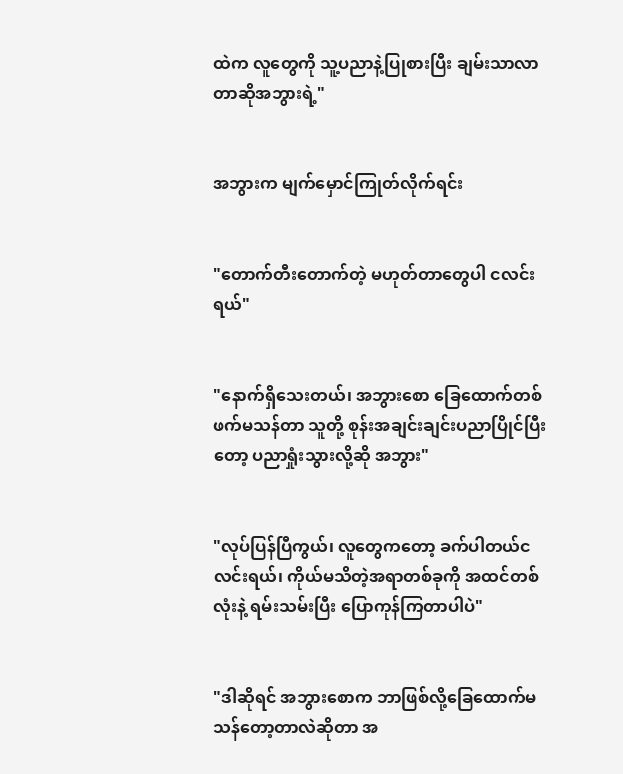ထဲက လူတွေကို သူ့ပညာနဲ့ပြုစားပြီး ချမ်းသာလာတာဆိုအဘွားရဲ့"


အဘွားက မျက်မှောင်ကြုတ်လိုက်ရင်း


"တောက်တီးတောက်တဲ့ မဟုတ်တာတွေပါ ငလင်းရယ်"


"နောက်ရှိသေးတယ်၊ အဘွားစော ခြေထောက်တစ်ဖက်မသန်တာ သူတို့ စုန်းအချင်းချင်းပညာပြိုင်ပြီးတော့ ပညာရှုံးသွားလို့ဆို အဘွား"


"လုပ်ပြန်ပြီကွယ်၊ လူတွေကတော့ ခက်ပါတယ်ငလင်းရယ်၊ ကိုယ်မသိတဲ့အရာတစ်ခုကို အထင်တစ်လုံးနဲ့ ရမ်းသမ်းပြီး ပြောကုန်ကြတာပါပဲ"


"ဒါဆိုရင် အဘွားစောက ဘာဖြစ်လို့ခြေထောက်မသန်တော့တာလဲဆိုတာ အ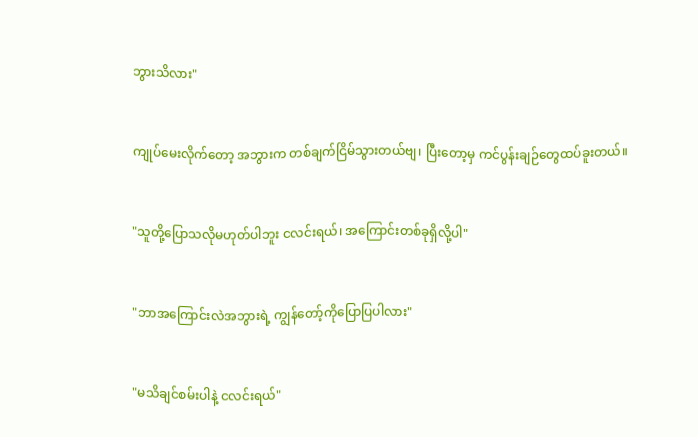ဘွားသိလား"


ကျုပ်မေးလိုက်တော့ အဘွားက တစ်ချက်ငြိမ်သွားတယ်ဗျ၊ ပြီးတော့မှ ကင်ပွန်းချဉ်တွေထပ်ခူးတယ်။


"သူတို့ပြောသလိုမဟုတ်ပါဘူး ငလင်းရယ်၊ အကြောင်းတစ်ခုရှိလို့ပါ"


"ဘာအကြောင်းလဲအဘွားရဲ့ ကျွန်တော့်ကိုပြောပြပါလား"


"မသိချင်စမ်းပါနဲ့ ငလင်းရယ်"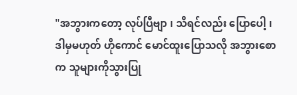"အဘွားကတော့ လုပ်ပြီဗျာ၊ သိရင်လည်း ပြောပေါ့၊ ဒါမှမဟုတ် ဟိုကောင် မောင်ထူးပြောသလို အဘွားစောက သူများကိုသွားပြု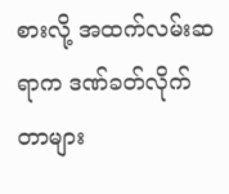စားလို့ အထက်လမ်းဆရာက ဒဏ်ခတ်လိုက်တာများ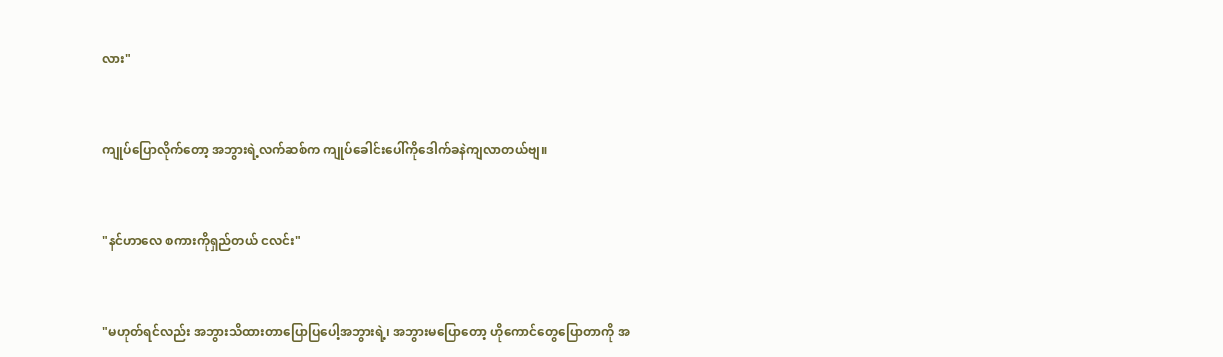လား"


ကျုပ်ပြောလိုက်တော့ အဘွားရဲ့လက်ဆစ်က ကျုပ်ခေါင်းပေါ်ကိုဒေါက်ခနဲကျလာတယ်ဗျ။


"နင်ဟာလေ စကားကိုရှည်တယ် ငလင်း"


"မဟုတ်ရင်လည်း အဘွားသိထားတာပြောပြပေါ့အဘွားရဲ့၊ အဘွားမပြောတော့ ဟိုကောင်တွေပြောတာကို အ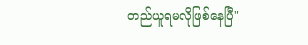တည်ယူရမလိုဖြစ်နေပြီ"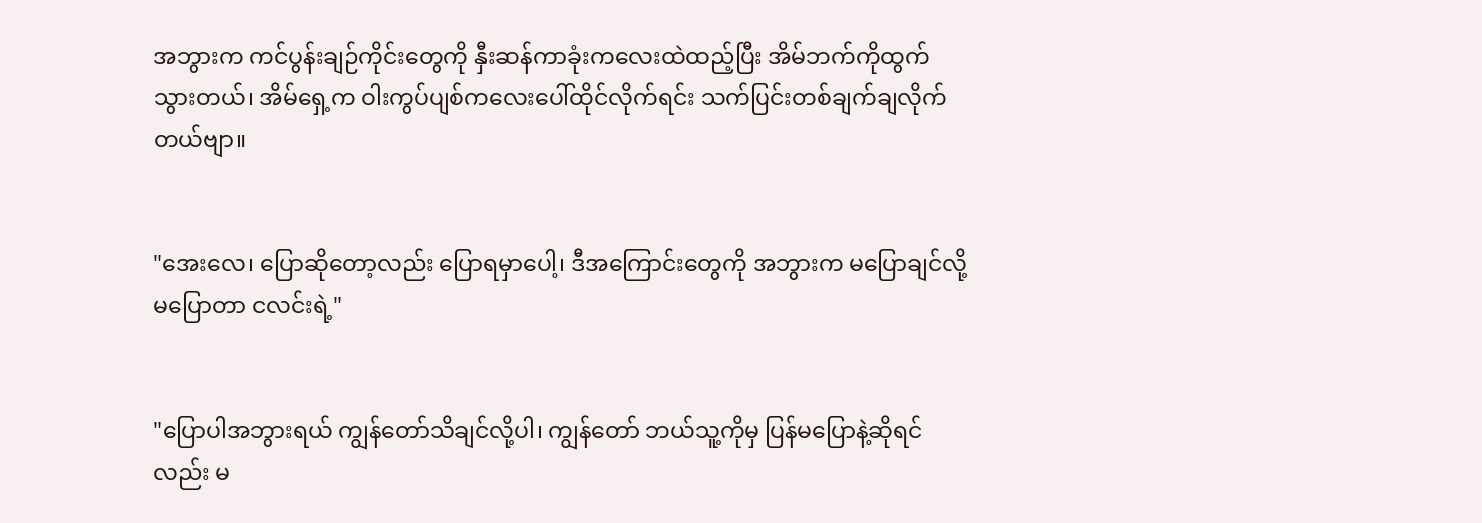အဘွားက ကင်ပွန်းချဉ်ကိုင်းတွေကို နှီးဆန်ကာခုံးကလေးထဲထည့်ပြီး အိမ်ဘက်ကိုထွက်သွားတယ်၊ အိမ်ရှေ့က ဝါးကွပ်ပျစ်ကလေးပေါ်ထိုင်လိုက်ရင်း သက်ပြင်းတစ်ချက်ချလိုက်တယ်ဗျာ။


"အေးလေ၊ ပြောဆိုတော့လည်း ပြောရမှာပေါ့၊ ဒီအကြောင်းတွေကို အဘွားက မပြောချင်လို့ မပြောတာ ငလင်းရဲ့"


"ပြောပါအဘွားရယ် ကျွန်တော်သိချင်လို့ပါ၊ ကျွန်တော် ဘယ်သူ့ကိုမှ ပြန်မပြောနဲ့ဆိုရင်လည်း မ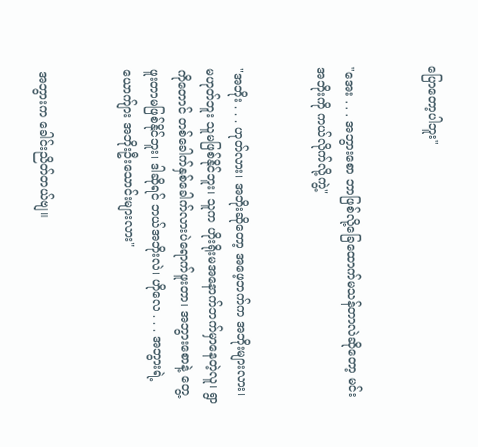ပြောတော့ပါဘူး"


"အေး . . . အဘွားစော ဘာဖြစ်လို့ခြေထောက်မသန်တာလဲဆိုတော့ မင်းအဘိုးကို ကယ်လိုက်လို့ကွဲ့"


"အဘိုး . . . ဟုတ်လား၊ အဘိုးဆိုတော့ အဖေ့ဘက်က အဘိုးများလား၊ မဟုတ်ဘူး သူမဖြစ်နိုင်ဘူး၊ သူက ဟိုးရိုးမအနောက်ဘက်မှာနေတဲ့လူ၊ ရွာကိုတောင် တစ်ခေါက်နှစ်ခေါက်လားပဲရောက်ဖူးတာ၊ အဘွားစောနဲ့ တွေ့ဖူးတာမဖြစ်နိုင်ဘူး၊ ဒါဆိုရင် ဘယ်အဘိုးလဲ၊ ဟိုလေ . . . အဘွားရဲ့ ယောက်ျား အဘိုးဦးသောင်းများလား"


အဘွားက ခေါင်းညိတ်တယ်ဗျ။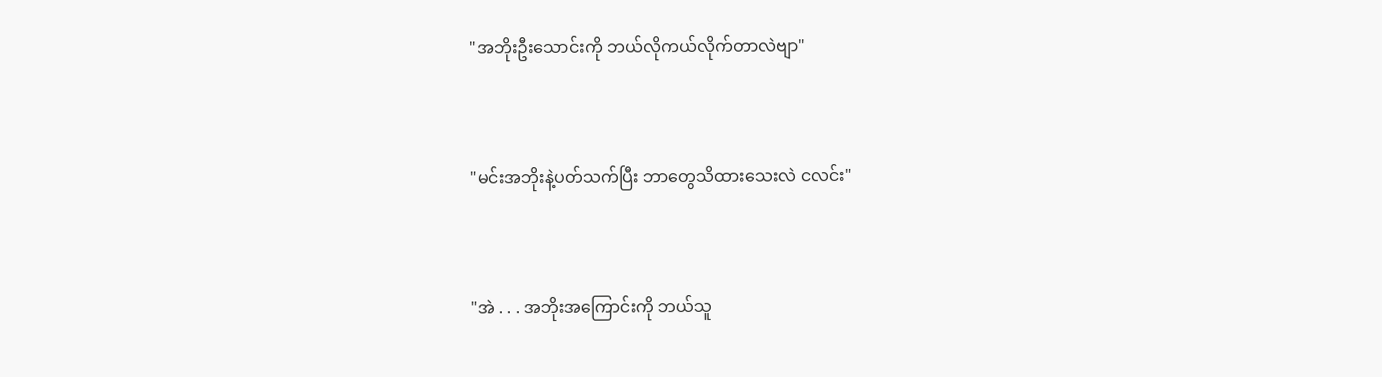"အဘိုးဦးသောင်းကို ဘယ်လိုကယ်လိုက်တာလဲဗျာ"


"မင်းအဘိုးနဲ့ပတ်သက်ပြီး ဘာတွေသိထားသေးလဲ ငလင်း"


"အဲ . . . အဘိုးအကြောင်းကို ဘယ်သူ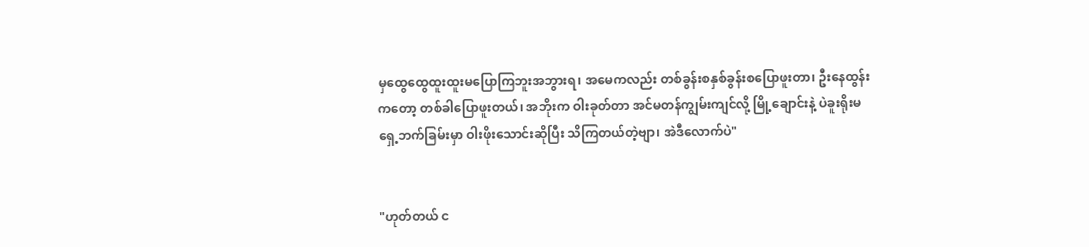မှထွေထွေထူးထူးမပြောကြဘူးအဘွားရ၊ အမေကလည်း တစ်ခွန်းစနှစ်ခွန်းစပြောဖူးတာ၊ ဦးနေထွန်းကတော့ တစ်ခါပြောဖူးတယ်၊ အဘိုးက ဝါးခုတ်တာ အင်မတန်ကျွမ်းကျင်လို့ မြို့ချောင်းနဲ့ ပဲခူးရိုးမရှေ့ဘက်ခြမ်းမှာ ဝါးဖိုးသောင်းဆိုပြီး သိကြတယ်တဲ့ဗျာ၊ အဲဒီလောက်ပဲ"


"ဟုတ်တယ် င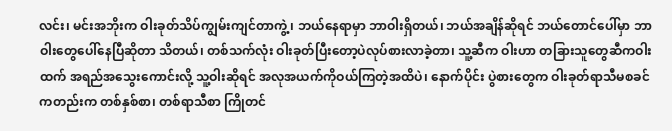လင်း၊ မင်းအဘိုးက ဝါးခုတ်သိပ်ကျွမ်းကျင်တာကွဲ့၊ ဘယ်နေရာမှာ ဘာဝါးရှိတယ်၊ ဘယ်အချိန်ဆိုရင် ဘယ်တောင်ပေါ်မှာ ဘာဝါးတွေပေါ်နေပြီဆိုတာ သိတယ်၊ တစ်သက်လုံး ဝါးခုတ်ပြီးတော့ပဲလုပ်စားလာခဲ့တာ၊ သူ့ဆီက ဝါးဟာ တခြားသူတွေဆီကဝါးထက် အရည်အသွေးကောင်းလို့ သူ့ဝါးဆိုရင် အလုအယက်ကိုဝယ်ကြတဲ့အထိပဲ၊ နောက်ပိုင်း ပွဲစားတွေက ဝါးခုတ်ရာသီမစခင်ကတည်းက တစ်နှစ်စာ၊ တစ်ရာသီစာ ကြိုတင်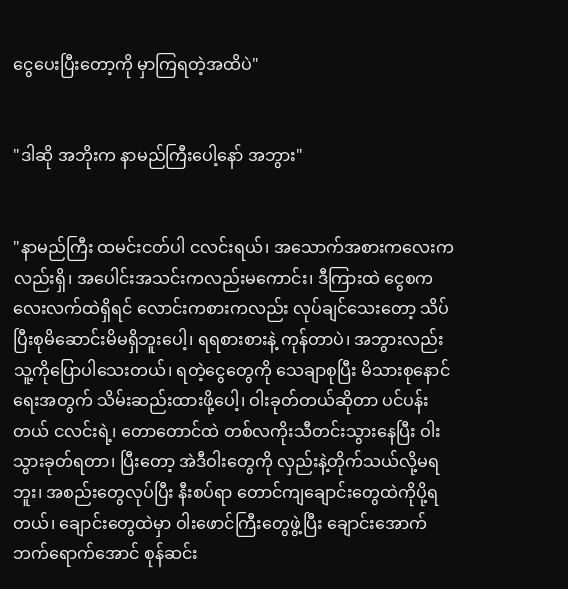ငွေပေးပြီးတော့ကို မှာကြရတဲ့အထိပဲ"


"ဒါဆို အဘိုးက နာမည်ကြီးပေါ့နော် အဘွား"


"နာမည်ကြီး ထမင်းငတ်ပါ ငလင်းရယ်၊ အသောက်အစားကလေးကလည်းရှိ၊ အပေါင်းအသင်းကလည်းမကောင်း၊ ဒီကြားထဲ ငွေစကလေးလက်ထဲရှိရင် လောင်းကစားကလည်း လုပ်ချင်သေးတော့ သိပ်ပြီးစုမိဆောင်းမိမရှိဘူးပေါ့၊ ရရစားစားနဲ့ ကုန်တာပဲ၊ အဘွားလည်း သူ့ကိုပြောပါသေးတယ်၊ ရတဲ့ငွေတွေကို သေချာစုပြီး မိသားစုနောင်ရေးအတွက် သိမ်းဆည်းထားဖို့ပေါ့၊ ဝါးခုတ်တယ်ဆိုတာ ပင်ပန်းတယ် ငလင်းရဲ့၊ တောတောင်ထဲ တစ်လကိုးသီတင်းသွားနေပြီး ဝါးသွားခုတ်ရတာ၊ ပြီးတော့ အဲဒီဝါးတွေကို လှည်းနဲ့တိုက်သယ်လို့မရဘူး၊ အစည်းတွေလုပ်ပြီး နီးစပ်ရာ တောင်ကျချောင်းတွေထဲကိုပို့ရတယ်၊ ချောင်းတွေထဲမှာ ဝါးဖောင်ကြီးတွေဖွဲ့ပြီး ချောင်းအောက်ဘက်ရောက်အောင် စုန်ဆင်း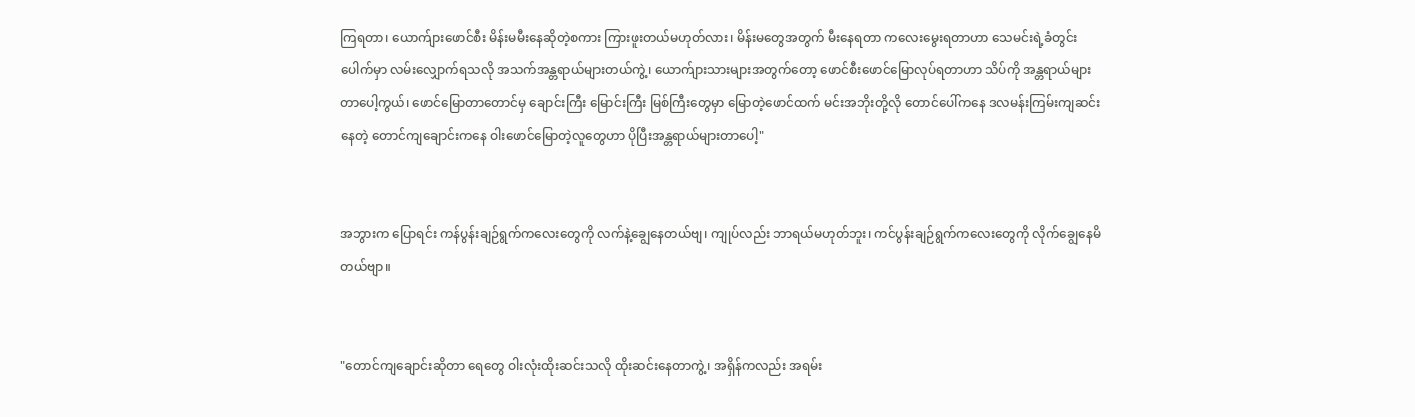ကြရတာ၊ ယောက်ျားဖောင်စီး မိန်းမမီးနေဆိုတဲ့စကား ကြားဖူးတယ်မဟုတ်လား၊ မိန်းမတွေအတွက် မီးနေရတာ ကလေးမွေးရတာဟာ သေမင်းရဲ့ခံတွင်းပေါက်မှာ လမ်းလျှောက်ရသလို အသက်အန္တရာယ်များတယ်ကွဲ့၊ ယောက်ျားသားများအတွက်တော့ ဖောင်စီးဖောင်မြောလုပ်ရတာဟာ သိပ်ကို အန္တရာယ်များတာပေါ့ကွယ်၊ ဖောင်မြောတာတောင်မှ ချောင်းကြီး မြောင်းကြီး မြစ်ကြီးတွေမှာ မြောတဲ့ဖောင်ထက် မင်းအဘိုးတို့လို တောင်ပေါ်ကနေ ဒလမန်းကြမ်းကျဆင်းနေတဲ့ တောင်ကျချောင်းကနေ ဝါးဖောင်မြောတဲ့လူတွေဟာ ပိုပြီးအန္တရာယ်များတာပေါ့"


အဘွားက ပြောရင်း ကန်ပွန်းချဉ်ရွက်ကလေးတွေကို လက်နဲ့ချွေနေတယ်ဗျ၊ ကျုပ်လည်း ဘာရယ်မဟုတ်ဘူး၊ ကင်ပွန်းချဉ်ရွက်ကလေးတွေကို လိုက်ချွေနေမိတယ်ဗျာ။


"တောင်ကျချောင်းဆိုတာ ရေတွေ ဝါးလုံးထိုးဆင်းသလို ထိုးဆင်းနေတာကွဲ့၊ အရှိန်ကလည်း အရမ်း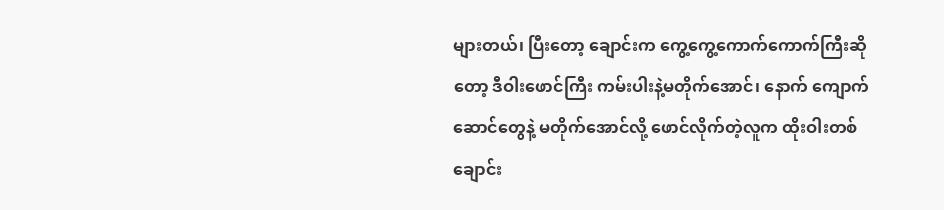များတယ်၊ ပြီးတော့ ချောင်းက ကွေ့ကွေ့ကောက်ကောက်ကြီးဆိုတော့ ဒီဝါးဖောင်ကြီး ကမ်းပါးနဲ့မတိုက်အောင်၊ နောက် ကျောက်ဆောင်တွေနဲ့ မတိုက်အောင်လို့ ဖောင်လိုက်တဲ့လူက ထိုးဝါးတစ်ချောင်း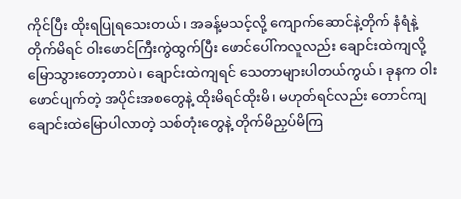ကိုင်ပြီး ထိုးရပြုရသေးတယ်၊ အခန့်မသင့်လို့ ကျောက်ဆောင်နဲ့တိုက် နံရံနဲ့တိုက်မိရင် ဝါးဖောင်ကြီးကွဲထွက်ပြီး ဖောင်ပေါ်ကလူလည်း ချောင်းထဲကျလို့ မြောသွားတော့တာပဲ၊ ချောင်းထဲကျရင် သေတာများပါတယ်ကွယ်၊ ခုနက ဝါးဖောင်ပျက်တဲ့ အပိုင်းအစတွေနဲ့ ထိုးမိရင်ထိုးမိ၊ မဟုတ်ရင်လည်း တောင်ကျချောင်းထဲမြောပါလာတဲ့ သစ်တုံးတွေနဲ့ တိုက်မိညှပ်မိကြ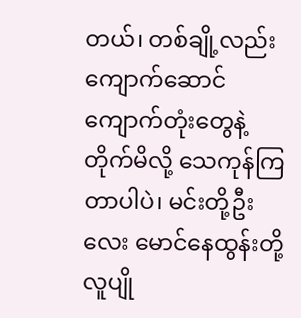တယ်၊ တစ်ချို့လည်း ကျောက်ဆောင်ကျောက်တုံးတွေနဲ့တိုက်မိလို့ သေကုန်ကြတာပါပဲ၊ မင်းတို့ဦးလေး မောင်နေထွန်းတို့ လူပျို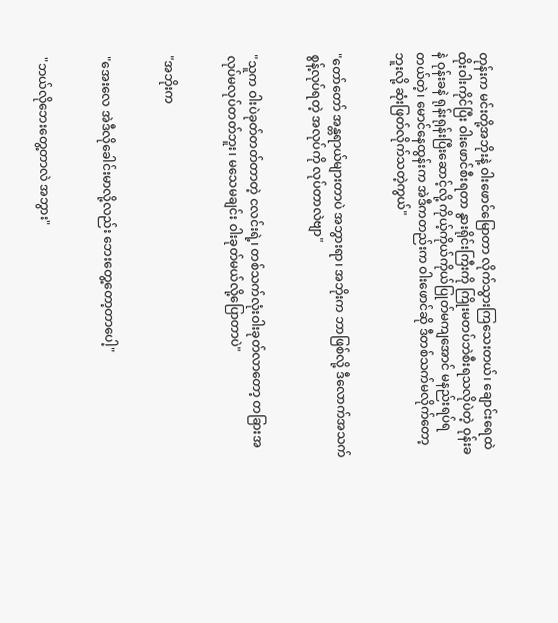တုန်းက မင်းတို့အဘိုးနဲ့ ဝါးဖောင်မြောတာ လိုက်သွားကြသေးတယ်၊ ချောင်းရေထဲ ထိုးဝါးကိုင်ပြီး ဝါးဖောင်စီးရတာ နွားရိုင်းကြီးကို ကြိုးမတပ်ဘဲစီးရသလိုပဲတဲ့ ဝုန်းခနဲ ဝုန်းခနဲ ရုန်းရုန်းပြီးဆောင့်လို့ ကိုယ့်ကိုယ်ကိုယ်ပြုတ်မကျအောင် မနည်းရပ်ရတယ်တဲ့၊ မောင်နေထွန်းက အဲဒီကတည်းက ဝါးဖောင်ဆို ဒီတစ်သက်မလိုက်တော့ဘူးလို့ ဆုံးဖြတ်လိုက်သတဲ့ကွယ်"


"တော်တော် အန္တရာယ်များတာပဲ အဘွားရာ၊ အဘိုးက ဘာဖြစ်လို့ ဒီလောက်အသက်စွန့်လုပ်ရတဲ့ အလုပ်ကို လုပ်တာလဲဗျာ"


"သူက ဝါးပဲခုတ်တတ်တာတဲ့ ငလင်းရဲ့၊ တစ်သက်လုံးဝါးခုတ်လာတော့ တခြားအလုပ်မလုပ်တတ်ဘူး၊ မသေမချင်း ဝါးခုတ်မယ်လို့ပြောတာပဲ"


"အဘိုးက


"အေးလေ အဲဒီလိုခေါင်းမာလို့လည်း ဘေးတွေ့တော့တာပေါ့"


"ဘယ်လိုဘေးတွေ့တာလဲ အဘွား"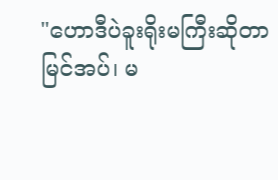"ဟောဒီပဲခူးရိုးမကြီးဆိုတာ မြင်အပ်၊ မ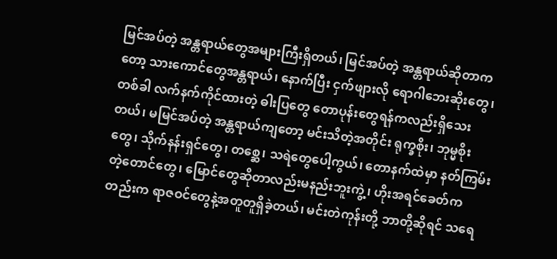မြင်အပ်တဲ့ အန္တရာယ်တွေအများကြီးရှိတယ်၊ မြင်အပ်တဲ့ အန္တရာယ်ဆိုတာကတော့ သားကောင်တွေအန္တရာယ်၊ နောက်ပြီး ငှက်ဖျားလို ရောဂါဘေးဆိုးတွေ၊ တစ်ခါ လက်နက်ကိုင်ထားတဲ့ ဓါးပြတွေ တောပုန်းတွေရန်ကလည်းရှိသေးတယ်၊ မမြင်အပ်တဲ့ အန္တရာယ်ကျတော့ မင်းသိတဲ့အတိုင်း ရုက္ခစိုး၊ ဘုမ္မစိုးတွေ၊ သိုက်နန်းရှင်တွေ၊ တစ္ဆေ၊ သရဲတွေပေါ့ကွယ်၊ တောနက်ထဲမှာ နတ်ကြမ်းတဲ့တောင်တွေ၊ မြောင်တွေဆိုတာလည်းမနည်းဘူးကွဲ့၊ ဟိုးအရင်ခေတ်ကတည်းက ရာဇဝင်တွေနဲ့အတူတူရှိခဲ့တယ်၊ မင်းတဲကုန်းတို့ ဘာတို့ဆိုရင် သရေ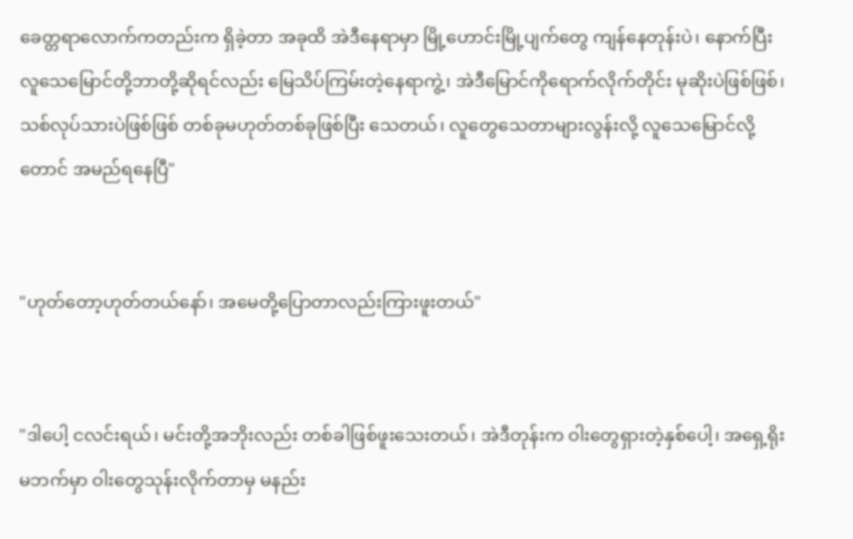ခေတ္တရာလောက်ကတည်းက ရှိခဲ့တာ အခုထိ အဲဒီနေရာမှာ မြို့ဟောင်းမြို့ပျက်တွေ ကျန်နေတုန်းပဲ၊ နောက်ပြီး လူသေမြောင်တို့ဘာတို့ဆိုရင်လည်း မြေသိပ်ကြမ်းတဲ့နေရာကွဲ့၊ အဲဒီမြောင်ကိုရောက်လိုက်တိုင်း မုဆိုးပဲဖြစ်ဖြစ်၊ သစ်လုပ်သားပဲဖြစ်ဖြစ် တစ်ခုမဟုတ်တစ်ခုဖြစ်ပြီး သေတယ်၊ လူတွေသေတာများလွန်းလို့ လူသေမြောင်လို့တောင် အမည်ရနေပြီ"


"ဟုတ်တော့ဟုတ်တယ်နော်၊ အမေတို့ပြောတာလည်းကြားဖူးတယ်"


"ဒါပေါ့ ငလင်းရယ်၊ မင်းတို့အဘိုးလည်း တစ်ခါဖြစ်ဖူးသေးတယ်၊ အဲဒီတုန်းက ဝါးတွေရှားတဲ့နှစ်ပေါ့၊ အရှေ့ရိုးမဘက်မှာ ဝါးတွေသုန်းလိုက်တာမှ မနည်း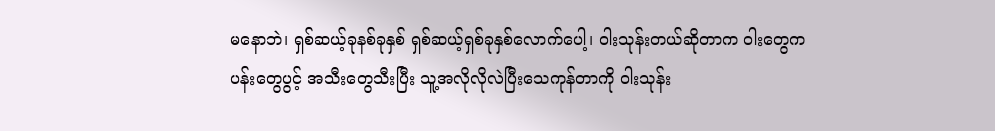မနောဘဲ၊ ရှစ်ဆယ့်ခုနစ်ခုနှစ် ရှစ်ဆယ့်ရှစ်ခုနှစ်လောက်ပေါ့၊ ဝါးသုန်းတယ်ဆိုတာက ဝါးတွေက ပန်းတွေပွင့် အသီးတွေသီးပြီး သူ့အလိုလိုလဲပြီးသေကုန်တာကို ဝါးသုန်း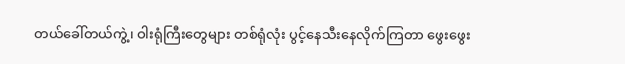တယ်ခေါ်တယ်ကွဲ့၊ ဝါးရုံကြီးတွေများ တစ်ရုံလုံး ပွင့်နေသီးနေလိုက်ကြတာ ဖွေးဖွေး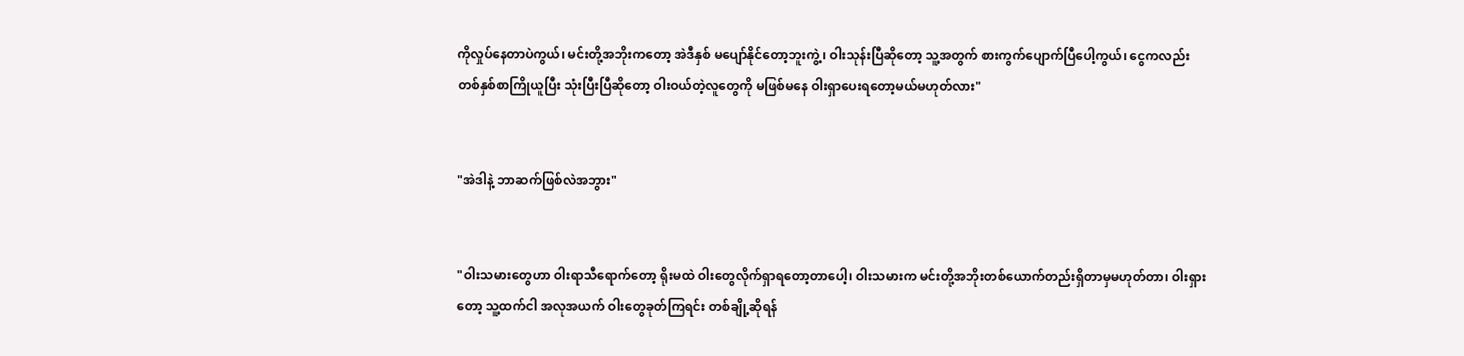ကိုလှုပ်နေတာပဲကွယ်၊ မင်းတို့အဘိုးကတော့ အဲဒီနှစ် မပျော်နိုင်တော့ဘူးကွဲ့၊ ဝါးသုန်းပြီဆိုတော့ သူ့အတွက် စားကွက်ပျောက်ပြီပေါ့ကွယ်၊ ငွေကလည်း တစ်နှစ်စာကြိုယူပြီး သုံးပြီးပြီဆိုတော့ ဝါးဝယ်တဲ့လူတွေကို မဖြစ်မနေ ဝါးရှာပေးရတော့မယ်မဟုတ်လား"


"အဲဒါနဲ့ ဘာဆက်ဖြစ်လဲအဘွား"


"ဝါးသမားတွေဟာ ဝါးရာသီရောက်တော့ ရိုးမထဲ ဝါးတွေလိုက်ရှာရတော့တာပေါ့၊ ဝါးသမားက မင်းတို့အဘိုးတစ်ယောက်တည်းရှိတာမှမဟုတ်တာ၊ ဝါးရှားတော့ သူ့ထက်ငါ အလုအယက် ဝါးတွေခုတ်ကြရင်း တစ်ချို့ဆိုရန်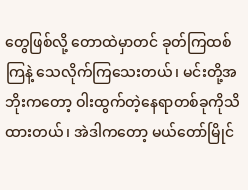တွေဖြစ်လို့ တောထဲမှာတင် ခုတ်ကြထစ်ကြနဲ့ သေလိုက်ကြသေးတယ်၊ မင်းတို့အဘိုးကတော့ ဝါးထွက်တဲ့နေရာတစ်ခုကိုသိထားတယ်၊ အဲဒါကတော့ မယ်တော်မြိုင်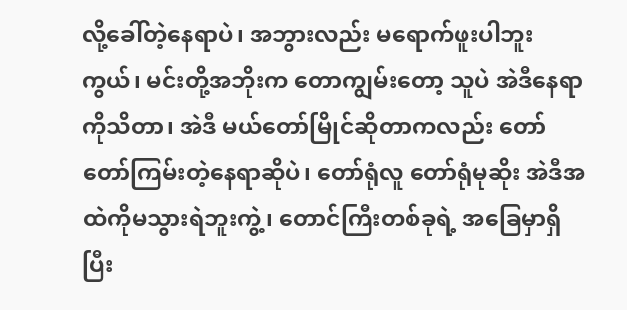လို့ခေါ်တဲ့နေရာပဲ၊ အဘွားလည်း မရောက်ဖူးပါဘူးကွယ်၊ မင်းတို့အဘိုးက တောကျွမ်းတော့ သူပဲ အဲဒီနေရာကိုသိတာ၊ အဲဒီ မယ်တော်မြိုင်ဆိုတာကလည်း တော်တော်ကြမ်းတဲ့နေရာဆိုပဲ၊ တော်ရုံလူ တော်ရုံမုဆိုး အဲဒီအထဲကိုမသွားရဲဘူးကွဲ့၊ တောင်ကြီးတစ်ခုရဲ့ အခြေမှာရှိပြီး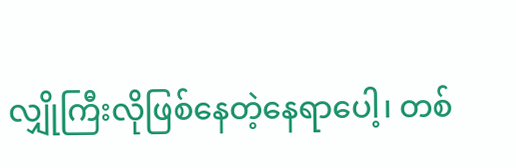လျှိုကြီးလိုဖြစ်နေတဲ့နေရာပေါ့၊ တစ်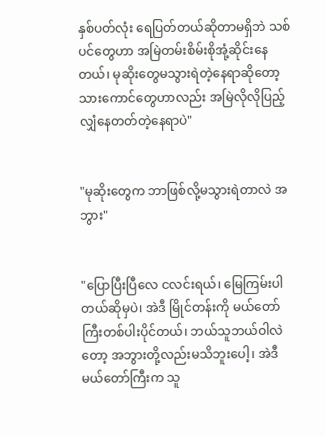နှစ်ပတ်လုံး ရေပြတ်တယ်ဆိုတာမရှိဘဲ သစ်ပင်တွေဟာ အမြဲတမ်းစိမ်းစိုအုံ့ဆိုင်းနေတယ်၊ မုဆိုးတွေမသွားရဲတဲ့နေရာဆိုတော့ သားကောင်တွေဟာလည်း အမြဲလိုလိုပြည့်လျှံနေတတ်တဲ့နေရာပဲ"


"မုဆိုးတွေက ဘာဖြစ်လို့မသွားရဲတာလဲ အဘွား"


"ပြောပြီးပြီလေ ငလင်းရယ်၊ မြေကြမ်းပါတယ်ဆိုမှပဲ၊ အဲဒီ မြိုင်တန်းကို မယ်တော်ကြီးတစ်ပါးပိုင်တယ်၊ ဘယ်သူဘယ်ဝါလဲတော့ အဘွားတို့လည်းမသိဘူးပေါ့၊ အဲဒီမယ်တော်ကြီးက သူ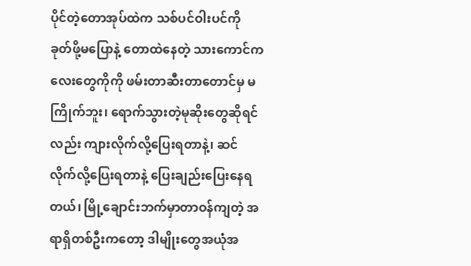ပိုင်တဲ့တောအုပ်ထဲက သစ်ပင်ဝါးပင်ကို ခုတ်ဖို့မပြောနဲ့ တောထဲနေတဲ့ သားကောင်ကလေးတွေကိုကို ဖမ်းတာဆီးတာတောင်မှ မကြိုက်ဘူး၊ ရောက်သွားတဲ့မုဆိုးတွေဆိုရင်လည်း ကျားလိုက်လို့ပြေးရတာနဲ့၊ ဆင်လိုက်လို့ပြေးရတာနဲ့ ပြေးချည်းပြေးနေရတယ်၊ မြို့ချောင်းဘက်မှာတာဝန်ကျတဲ့ အရာရှိတစ်ဦးကတော့ ဒါမျိုးတွေအယုံအ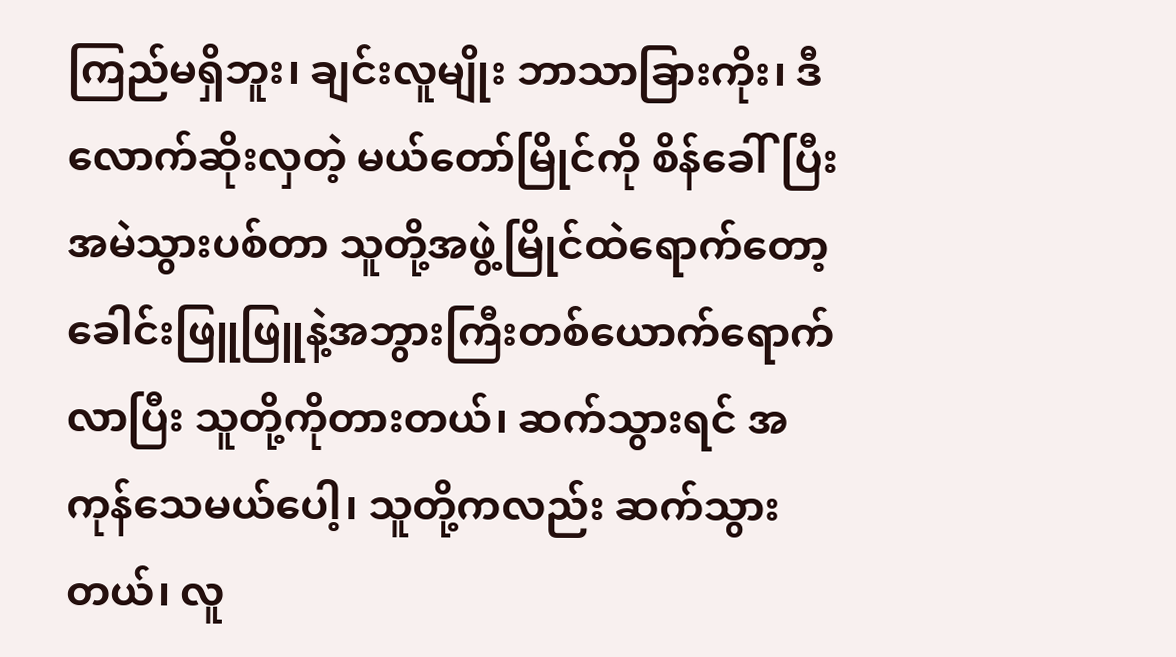ကြည်မရှိဘူး၊ ချင်းလူမျိုး ဘာသာခြားကိုး၊ ဒီလောက်ဆိုးလှတဲ့ မယ်တော်မြိုင်ကို စိန်ခေါ်ပြီး အမဲသွားပစ်တာ သူတို့အဖွဲ့မြိုင်ထဲရောက်တော့ ခေါင်းဖြူဖြူနဲ့အဘွားကြီးတစ်ယောက်ရောက်လာပြီး သူတို့ကိုတားတယ်၊ ဆက်သွားရင် အကုန်သေမယ်ပေါ့၊ သူတို့ကလည်း ဆက်သွားတယ်၊ လူ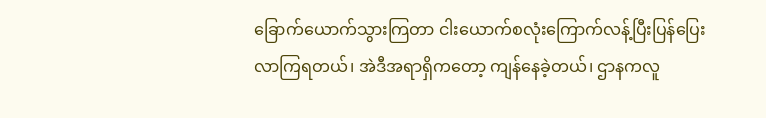ခြောက်ယောက်သွားကြတာ ငါးယောက်စလုံးကြောက်လန့်ပြီးပြန်ပြေးလာကြရတယ်၊ အဲဒီအရာရှိကတော့ ကျန်နေခဲ့တယ်၊ ဌာနကလူ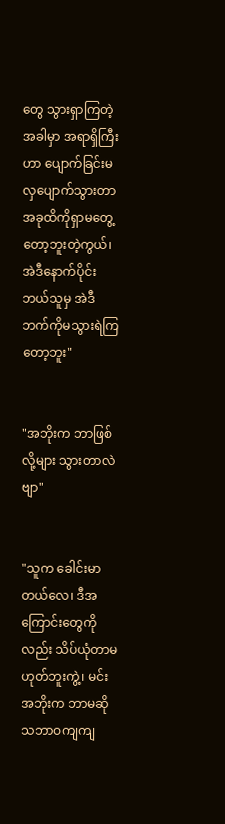တွေ သွားရှာကြတဲ့အခါမှာ အရာရှိကြီးဟာ ပျောက်ခြင်းမလှပျောက်သွားတာ အခုထိကိုရှာမတွေ့တော့ဘူးတဲ့ကွယ်၊ အဲဒီနောက်ပိုင်း ဘယ်သူမှ အဲဒီဘက်ကိုမသွားရဲကြတော့ဘူး"


"အဘိုးက ဘာဖြစ်လို့များ သွားတာလဲဗျာ"


"သူက ခေါင်းမာတယ်လေ၊ ဒီအကြောင်းတွေကိုလည်း သိပ်ယုံတာမဟုတ်ဘူးကွဲ့၊ မင်းအဘိုးက ဘာမဆို သဘာဝကျကျ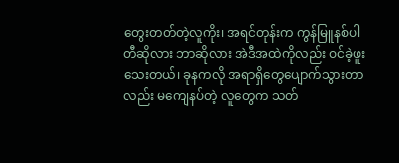တွေးတတ်တဲ့လူကိုး၊ အရင်တုန်းက ကွန်မြူနစ်ပါတီဆိုလား ဘာဆိုလား အဲဒီအထဲကိုလည်း ဝင်ခဲ့ဖူးသေးတယ်၊ ခုနကလို အရာရှိတွေပျောက်သွားတာလည်း မကျေနပ်တဲ့ လူတွေက သတ်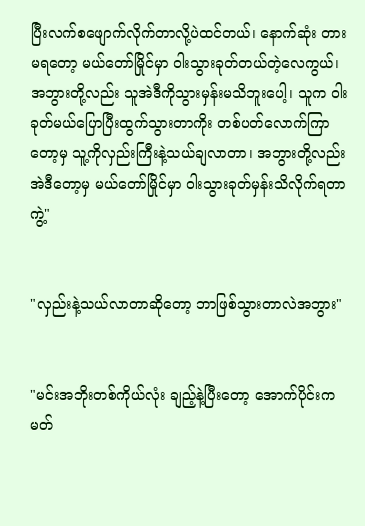ပြီးလက်စဖျောက်လိုက်တာလို့ပဲထင်တယ်၊ နောက်ဆုံး တားမရတော့ မယ်တော်မြိုင်မှာ ဝါးသွားခုတ်တယ်တဲ့လေကွယ်၊ အဘွားတို့လည်း သူအဲဒီကိုသွားမှန်းမသိဘူးပေါ့၊ သူက ဝါးခုတ်မယ်ပြောပြီးထွက်သွားတာကိုး တစ်ပတ်လောက်ကြာတော့မှ သူ့ကိုလှည်းကြီးနဲ့သယ်ချလာတာ၊ အဘွားတို့လည်း အဲဒီတော့မှ မယ်တော်မြိုင်မှာ ဝါးသွားခုတ်မှန်းသိလိုက်ရတာကွဲ့"


"လှည်းနဲ့သယ်လာတာဆိုတော့ ဘာဖြစ်သွားတာလဲအဘွား"


"မင်းအဘိုးတစ်ကိုယ်လုံး ချည့်နဲ့ပြီးတော့ အောက်ပိုင်းက မတ်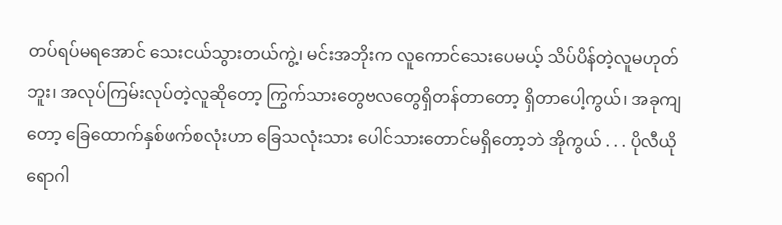တပ်ရပ်မရအောင် သေးငယ်သွားတယ်ကွဲ့၊ မင်းအဘိုးက လူကောင်သေးပေမယ့် သိပ်ပိန်တဲ့လူမဟုတ်ဘူး၊ အလုပ်ကြမ်းလုပ်တဲ့လူဆိုတော့ ကြွက်သားတွေဗလတွေရှိတန်တာတော့ ရှိတာပေါ့ကွယ်၊ အခုကျတော့ ခြေထောက်နှစ်ဖက်စလုံးဟာ ခြေသလုံးသား ပေါင်သားတောင်မရှိတော့ဘဲ အိုကွယ် . . . ပိုလီယိုရောဂါ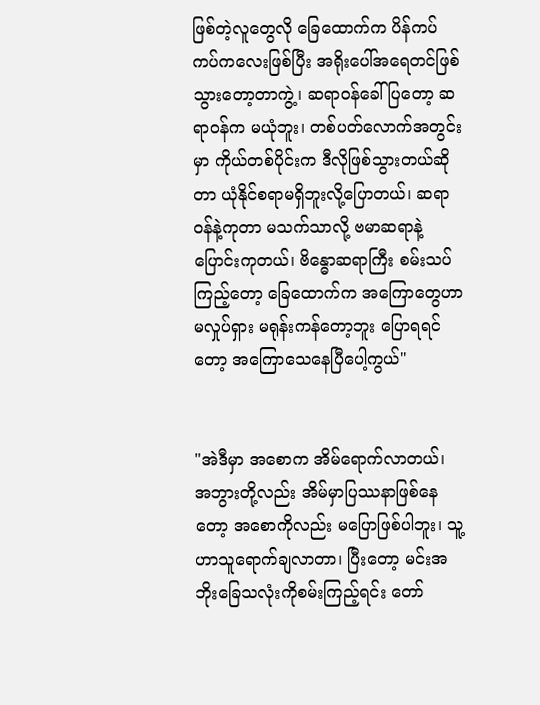ဖြစ်တဲ့လူတွေလို ခြေထောက်က ပိန်ကပ်ကပ်ကလေးဖြစ်ပြီး အရိုးပေါ်အရေတင်ဖြစ်သွားတော့တာကွဲ့၊ ဆရာဝန်ခေါ်ပြတော့ ဆရာဝန်က မယုံဘူး၊ တစ်ပတ်လောက်အတွင်းမှာ ကိုယ်တစ်ပိုင်းက ဒီလိုဖြစ်သွားတယ်ဆိုတာ ယုံနိုင်စရာမရှိဘူးလို့ပြောတယ်၊ ဆရာဝန်နဲ့ကုတာ မသက်သာလို့ ဗမာဆရာနဲ့ပြောင်းကုတယ်၊ ဗိန္ဓောဆရာကြီး စမ်းသပ်ကြည့်တော့ ခြေထောက်က အကြောတွေဟာ မလှုပ်ရှား မရုန်းကန်တော့ဘူး ပြောရရင်တော့ အကြောသေနေပြီပေါ့ကွယ်"


"အဲဒီမှာ အစောက အိမ်ရောက်လာတယ်၊ အဘွားတို့လည်း အိမ်မှာပြဿနာဖြစ်နေတော့ အစောကိုလည်း မပြောဖြစ်ပါဘူး၊ သူ့ဟာသူရောက်ချလာတာ၊ ပြီးတော့ မင်းအဘိုးခြေသလုံးကိုစမ်းကြည့်ရင်း တော်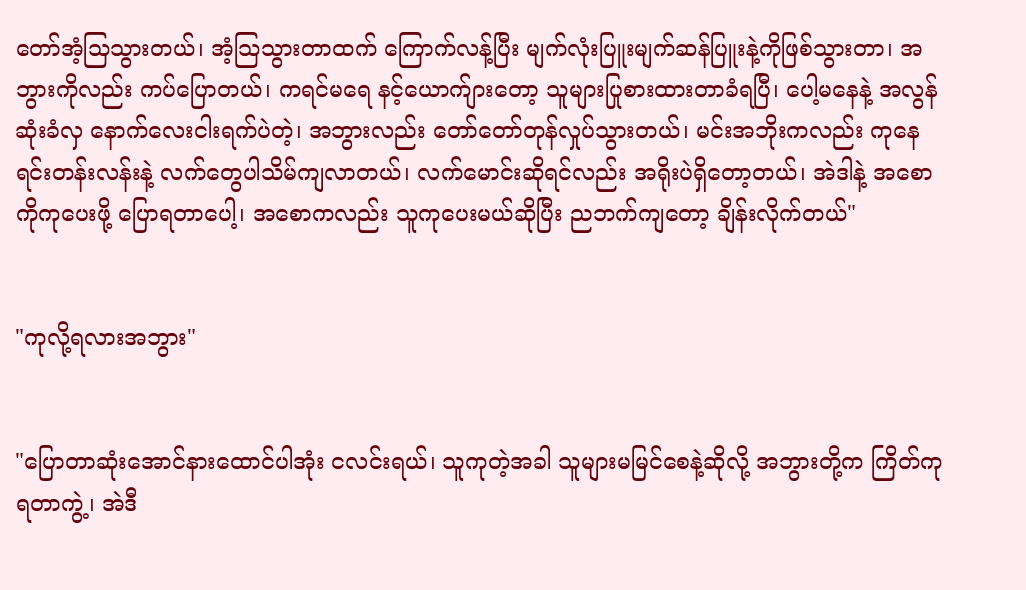တော်အံ့သြသွားတယ်၊ အံ့သြသွားတာထက် ကြောက်လန့်ပြီး မျက်လုံးပြူးမျက်ဆန်ပြူးနဲ့ကိုဖြစ်သွားတာ၊ အဘွားကိုလည်း ကပ်ပြောတယ်၊ ကရင်မရေ နင့်ယောက်ျားတော့ သူများပြုစားထားတာခံရပြီ၊ ပေါ့မနေနဲ့ အလွန်ဆုံးခံလှ နောက်လေးငါးရက်ပဲတဲ့၊ အဘွားလည်း တော်တော်တုန်လှုပ်သွားတယ်၊ မင်းအဘိုးကလည်း ကုနေရင်းတန်းလန်းနဲ့ လက်တွေပါသိမ်ကျလာတယ်၊ လက်မောင်းဆိုရင်လည်း အရိုးပဲရှိတော့တယ်၊ အဲဒါနဲ့ အစောကိုကုပေးဖို့ ပြောရတာပေါ့၊ အစောကလည်း သူကုပေးမယ်ဆိုပြီး ညဘက်ကျတော့ ချိန်းလိုက်တယ်"


"ကုလို့ရလားအဘွား"


"ပြောတာဆုံးအောင်နားထောင်ပါအုံး ငလင်းရယ်၊ သူကုတဲ့အခါ သူများမမြင်စေနဲ့ဆိုလို့ အဘွားတို့က ကြိတ်ကုရတာကွဲ့၊ အဲဒီ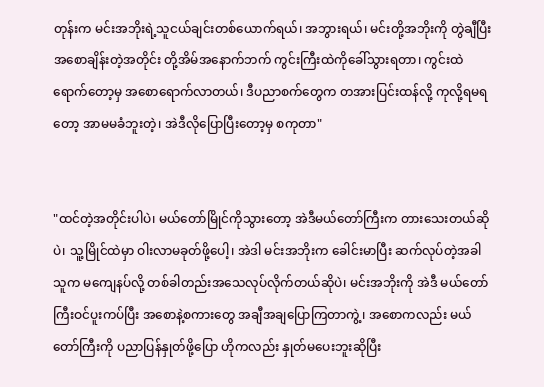တုန်းက မင်းအဘိုးရဲ့သူငယ်ချင်းတစ်ယောက်ရယ်၊ အဘွားရယ်၊ မင်းတို့အဘိုးကို တွဲချီပြီး အစောချိန်းတဲ့အတိုင်း တို့အိမ်အနောက်ဘက် ကွင်းကြီးထဲကိုခေါ်သွားရတာ၊ ကွင်းထဲရောက်တော့မှ အစောရောက်လာတယ်၊ ဒီပညာစက်တွေက တအားပြင်းထန်လို့ ကုလို့ရမရတော့ အာမမခံဘူးတဲ့၊ အဲဒီလိုပြောပြီးတော့မှ စကုတာ"


"ထင်တဲ့အတိုင်းပါပဲ၊ မယ်တော်မြိုင်ကိုသွားတော့ အဲဒီမယ်တော်ကြီးက တားသေးတယ်ဆိုပဲ၊ သူ့မြိုင်ထဲမှာ ဝါးလာမခုတ်ဖို့ပေါ့၊ အဲဒါ မင်းအဘိုးက ခေါင်းမာပြီး ဆက်လုပ်တဲ့အခါ သူက မကျေနပ်လို့ တစ်ခါတည်းအသေလုပ်လိုက်တယ်ဆိုပဲ၊ မင်းအဘိုးကို အဲဒီ မယ်တော်ကြီးဝင်ပူးကပ်ပြီး အစောနဲ့စကားတွေ အချီအချပြောကြတာကွဲ့၊ အစောကလည်း မယ်တော်ကြီးကို ပညာပြန်နှုတ်ဖို့ပြော ဟိုကလည်း နှုတ်မပေးဘူးဆိုပြီး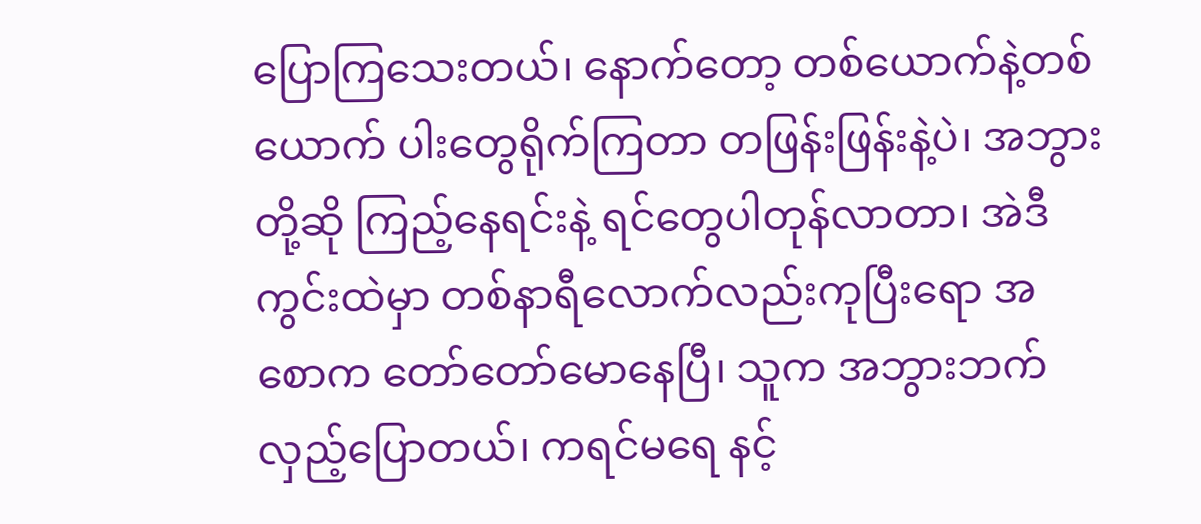ပြောကြသေးတယ်၊ နောက်တော့ တစ်ယောက်နဲ့တစ်ယောက် ပါးတွေရိုက်ကြတာ တဖြန်းဖြန်းနဲ့ပဲ၊ အဘွားတို့ဆို ကြည့်နေရင်းနဲ့ ရင်တွေပါတုန်လာတာ၊ အဲဒီကွင်းထဲမှာ တစ်နာရီလောက်လည်းကုပြီးရော အစောက တော်တော်မောနေပြီ၊ သူက အဘွားဘက်လှည့်ပြောတယ်၊ ကရင်မရေ နင့်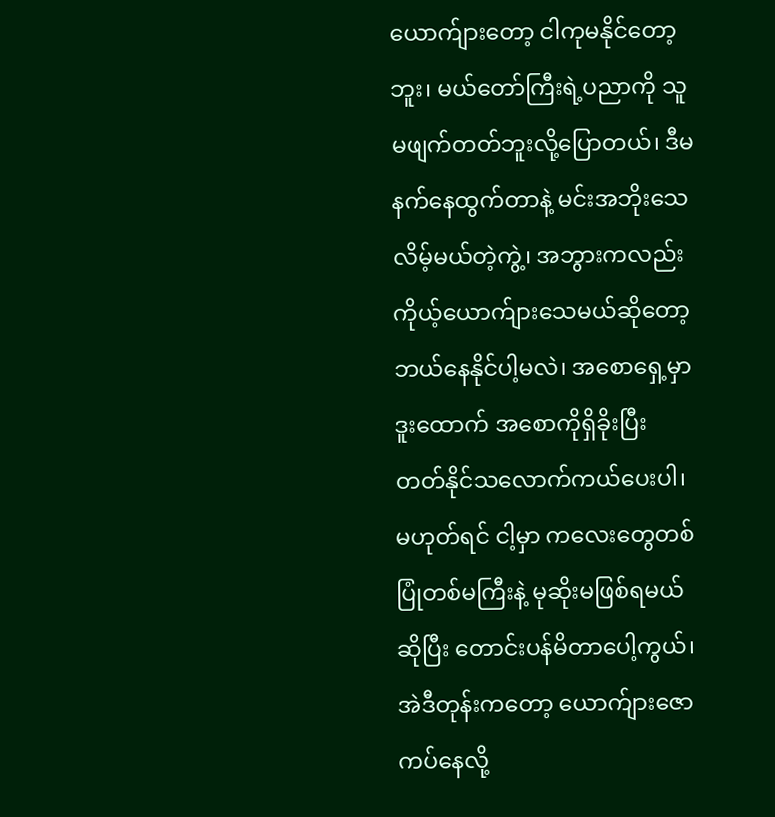ယောက်ျားတော့ ငါကုမနိုင်တော့ဘူး၊ မယ်တော်ကြီးရဲ့ပညာကို သူမဖျက်တတ်ဘူးလို့ပြောတယ်၊ ဒီမနက်နေထွက်တာနဲ့ မင်းအဘိုးသေလိမ့်မယ်တဲ့ကွဲ့၊ အဘွားကလည်း ကိုယ့်ယောက်ျားသေမယ်ဆိုတော့ ဘယ်နေနိုင်ပါ့မလဲ၊ အစောရှေ့မှာဒူးထောက် အစောကိုရှိခိုးပြီး တတ်နိုင်သလောက်ကယ်ပေးပါ၊ မဟုတ်ရင် ငါ့မှာ ကလေးတွေတစ်ပြုံတစ်မကြီးနဲ့ မုဆိုးမဖြစ်ရမယ်ဆိုပြီး တောင်းပန်မိတာပေါ့ကွယ်၊ အဲဒီတုန်းကတော့ ယောက်ျားဇောကပ်နေလို့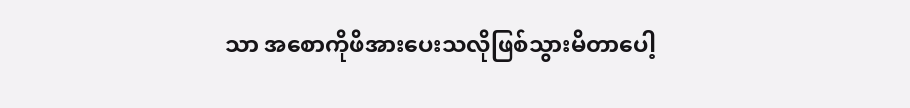သာ အစောကိုဖိအားပေးသလိုဖြစ်သွားမိတာပေါ့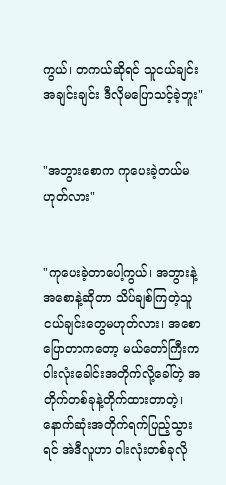ကွယ်၊ တကယ်ဆိုရင် သူငယ်ချင်းအချင်းချင်း ဒီလိုမပြောသင့်ခဲ့ဘူး"


"အဘွားစောက ကုပေးခဲ့တယ်မဟုတ်လား"


"ကုပေးခဲ့တာပေါ့ကွယ်၊ အဘွားနဲ့ အစောနဲ့ဆိုတာ သိပ်ချစ်ကြတဲ့သူငယ်ချင်းတွေမဟုတ်လား၊ အစောပြောတာကတော့ မယ်တော်ကြီးက ဝါးလုံးခေါင်းအတိုက်လို့ခေါ်တဲ့ အတိုက်တစ်ခုနဲ့တိုက်ထားတာတဲ့၊ နောက်ဆုံးအတိုက်ရက်ပြည့်သွားရင် အဲဒီလူဟာ ဝါးလုံးတစ်ခုလို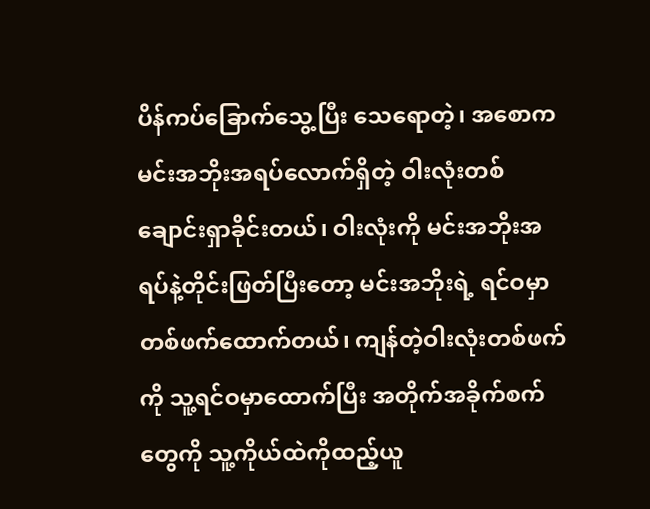ပိန်ကပ်ခြောက်သွေ့ပြီး သေရောတဲ့၊ အစောက မင်းအဘိုးအရပ်လောက်ရှိတဲ့ ဝါးလုံးတစ်ချောင်းရှာခိုင်းတယ်၊ ဝါးလုံးကို မင်းအဘိုးအရပ်နဲ့တိုင်းဖြတ်ပြီးတော့ မင်းအဘိုးရဲ့ ရင်ဝမှာတစ်ဖက်ထောက်တယ်၊ ကျန်တဲ့ဝါးလုံးတစ်ဖက်ကို သူ့ရင်ဝမှာထောက်ပြီး အတိုက်အခိုက်စက်တွေကို သူ့ကိုယ်ထဲကိုထည့်ယူ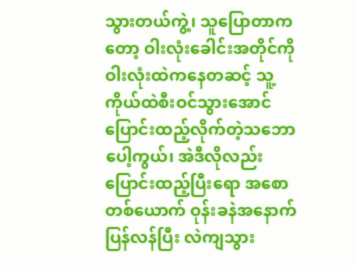သွားတယ်ကွဲ့၊ သူပြောတာကတော့ ဝါးလုံးခေါင်းအတိုင်ကို ဝါးလုံးထဲကနေတဆင့် သူ့ကိုယ်ထဲစီးဝင်သွားအောင် ပြောင်းထည့်လိုက်တဲ့သဘောပေါ့ကွယ်၊ အဲဒီလိုလည်းပြောင်းထည့်ပြီးရော အစောတစ်ယောက် ဝုန်းခနဲအနောက်ပြန်လန်ပြီး လဲကျသွား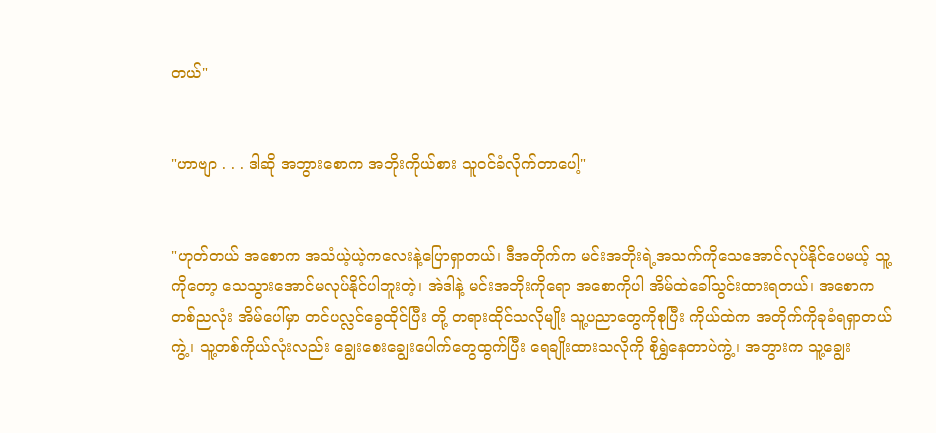တယ်"


"ဟာဗျာ . . . ဒါဆို အဘွားစောက အဘိုးကိုယ်စား သူဝင်ခံလိုက်တာပေါ့"


"ဟုတ်တယ် အစောက အသံယဲ့ယဲ့ကလေးနဲ့ပြောရှာတယ်၊ ဒီအတိုက်က မင်းအဘိုးရဲ့အသက်ကိုသေအောင်လုပ်နိုင်ပေမယ့် သူ့ကိုတော့ သေသွားအောင်မလုပ်နိုင်ပါဘူးတဲ့၊ အဲဒါနဲ့ မင်းအဘိုးကိုရော အစောကိုပါ အိမ်ထဲခေါ်သွင်းထားရတယ်၊ အစောက တစ်ညလုံး အိမ်ပေါ်မှာ တင်ပလ္လင်ခွေထိုင်ပြီး တို့ တရားထိုင်သလိုမျိုး သူ့ပညာတွေကိုစုပြီး ကိုယ်ထဲက အတိုက်ကိုခုခံရရှာတယ်ကွဲ့၊ သူ့တစ်ကိုယ်လုံးလည်း ချွေးစေးချွေးပေါက်တွေထွက်ပြီး ရေချိုးထားသလိုကို စိုရွှဲနေတာပဲကွဲ့၊ အဘွားက သူ့ချွေး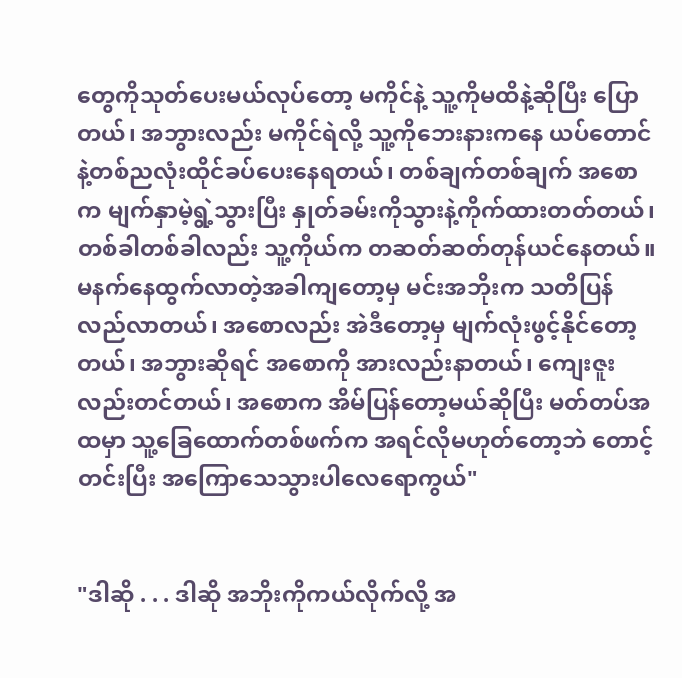တွေကိုသုတ်ပေးမယ်လုပ်တော့ မကိုင်နဲ့ သူ့ကိုမထိနဲ့ဆိုပြီး ပြောတယ်၊ အဘွားလည်း မကိုင်ရဲလို့ သူ့ကိုဘေးနားကနေ ယပ်တောင်နဲ့တစ်ညလုံးထိုင်ခပ်ပေးနေရတယ်၊ တစ်ချက်တစ်ချက် အစောက မျက်နှာမဲ့ရွဲ့သွားပြီး နှုတ်ခမ်းကိုသွားနဲ့ကိုက်ထားတတ်တယ်၊ တစ်ခါတစ်ခါလည်း သူ့ကိုယ်က တဆတ်ဆတ်တုန်ယင်နေတယ်။ မနက်နေထွက်လာတဲ့အခါကျတော့မှ မင်းအဘိုးက သတိပြန်လည်လာတယ်၊ အစောလည်း အဲဒီတော့မှ မျက်လုံးဖွင့်နိုင်တော့တယ်၊ အဘွားဆိုရင် အစောကို အားလည်းနာတယ်၊ ကျေးဇူးလည်းတင်တယ်၊ အစောက အိမ်ပြန်တော့မယ်ဆိုပြီး မတ်တပ်အထမှာ သူ့ခြေထောက်တစ်ဖက်က အရင်လိုမဟုတ်တော့ဘဲ တောင့်တင်းပြီး အကြောသေသွားပါလေရောကွယ်"


"ဒါဆို . . . ဒါဆို အဘိုးကိုကယ်လိုက်လို့ အ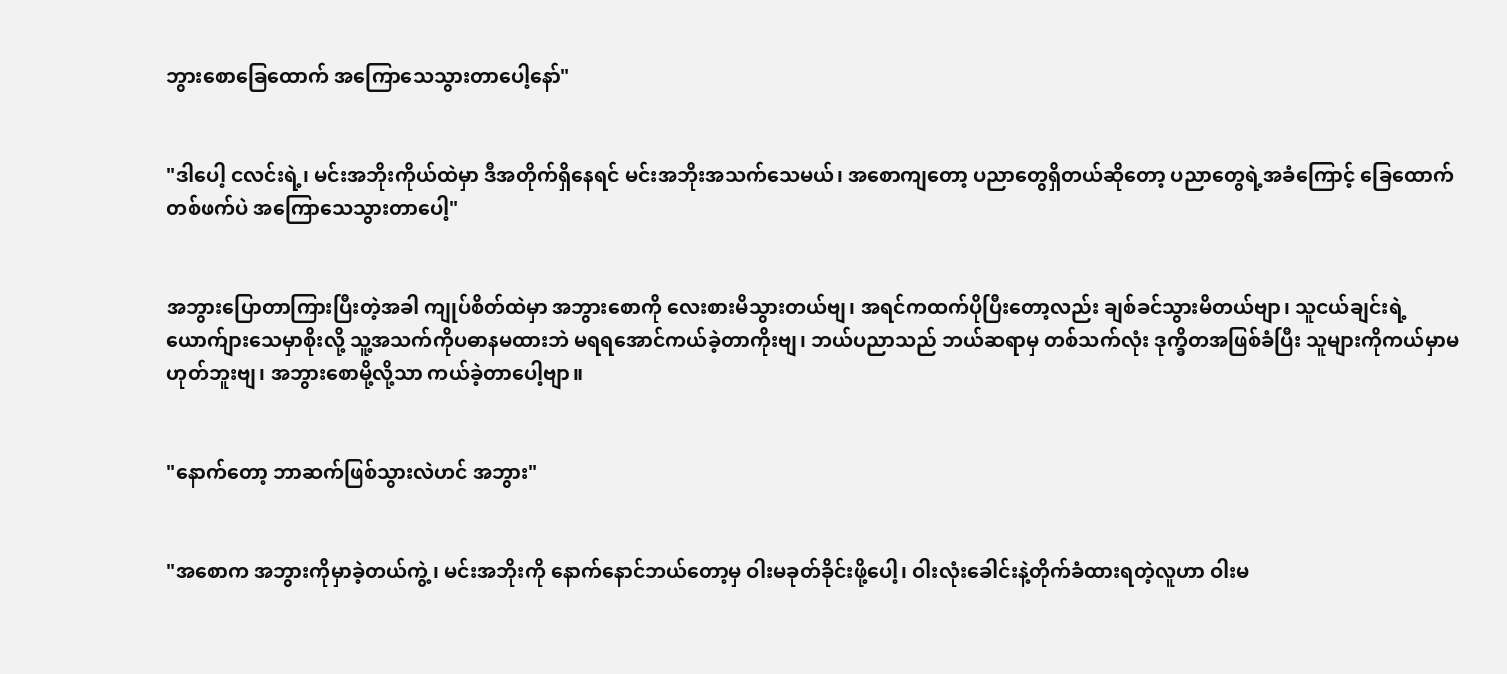ဘွားစောခြေထောက် အကြောသေသွားတာပေါ့နော်"


"ဒါပေါ့ ငလင်းရဲ့၊ မင်းအဘိုးကိုယ်ထဲမှာ ဒီအတိုက်ရှိနေရင် မင်းအဘိုးအသက်သေမယ်၊ အစောကျတော့ ပညာတွေရှိတယ်ဆိုတော့ ပညာတွေရဲ့အခံကြောင့် ခြေထောက်တစ်ဖက်ပဲ အကြောသေသွားတာပေါ့"


အဘွားပြောတာကြားပြီးတဲ့အခါ ကျုပ်စိတ်ထဲမှာ အဘွားစောကို လေးစားမိသွားတယ်ဗျ၊ အရင်ကထက်ပိုပြီးတော့လည်း ချစ်ခင်သွားမိတယ်ဗျာ၊ သူငယ်ချင်းရဲ့ယောက်ျားသေမှာစိုးလို့ သူ့အသက်ကိုပဓာနမထားဘဲ မရရအောင်ကယ်ခဲ့တာကိုးဗျ၊ ဘယ်ပညာသည် ဘယ်ဆရာမှ တစ်သက်လုံး ဒုက္ခိတအဖြစ်ခံပြီး သူများကိုကယ်မှာမဟုတ်ဘူးဗျ၊ အဘွားစောမို့လို့သာ ကယ်ခဲ့တာပေါ့ဗျာ။


"နောက်တော့ ဘာဆက်ဖြစ်သွားလဲဟင် အဘွား"


"အစောက အဘွားကိုမှာခဲ့တယ်ကွဲ့၊ မင်းအဘိုးကို နောက်နောင်ဘယ်တော့မှ ဝါးမခုတ်ခိုင်းဖို့ပေါ့၊ ဝါးလုံးခေါင်းနဲ့တိုက်ခံထားရတဲ့လူဟာ ဝါးမ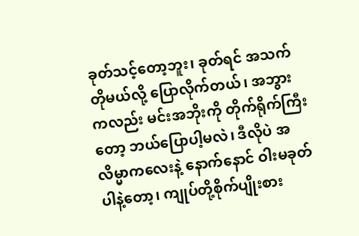ခုတ်သင့်တော့ဘူး၊ ခုတ်ရင် အသက်တိုမယ်လို့ ပြောလိုက်တယ်၊ အဘွားကလည်း မင်းအဘိုးကို တိုက်ရိုက်ကြီးတော့ ဘယ်ပြောပါ့မလဲ၊ ဒီလိုပဲ အလိမ္မာကလေးနဲ့ နောက်နောင် ဝါးမခုတ်ပါနဲ့တော့၊ ကျုပ်တို့စိုက်ပျိုးစား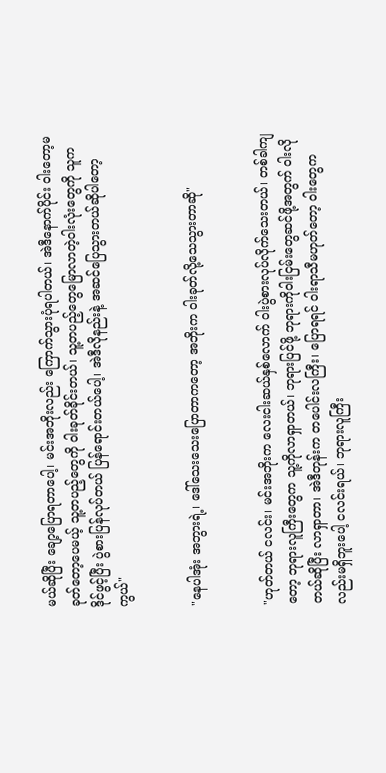မယ်ဆိုပြီး ချော့ပြောရတာပေါ့၊ မင်းအဘိုးလည်း ကြောက်သွားပုံရပါတယ်၊ အဲဒီနောက်ပိုင်း ဝါးတော့မခုတ်တော့ပေမယ့် သူ့တပည့်တွေကို ဝါးခုတ်ခိုင်းတယ်၊ သူ့တပည့်တွေမြောလာတဲ့ဝါးလုံးတွေကို သူက ဒိုင်ဖွင့်ပြီး ပွဲစားပြန်လုပ်တယ် ပြန်ရောင်းတယ်ပေါ့၊ အဲဒီလိုနည်းနဲ့ အဆင်ပြေသွားတယ်ဆိုပါတော့ကွယ်"


"နေပါအုံး အဘွားရဲ့၊ ဒေါ်သေးသေးပြောတာကတော့ အဘိုးက ဝါးခုတ်လို့သေသွားတာဆို"


"ဟုတ်တယ် ငလင်း၊ မင်းအဘိုးက လေးငါးဆယ်နှစ်လောက် ဝါးပွဲစားလုပ်လိုက်သေးတယ်၊ တစ်ခါကျတော့ ဘုရားလူကြီးတွေက သူ့ကိုလာရှာတယ်၊ ဘုရားပြင်ဖို့ ဘုရားကိုဝါးငြမ်းတွေဆင်ဖို့အတွက် ဝါးလိုတယ်ဆိုပြီး လာရှာတာ၊ အဲဒီတုန်းက တပေါင်းလကြီး၊ ပြောရရင် ဝါးရာသီမဟုတ်တော့ ဝါးတွေကလည်းမရှိဘူးပေါ့ ငလင်းရယ်၊ ဘုရားလူကြီး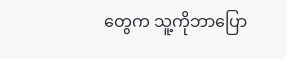တွေက သူ့ကိုဘာပြော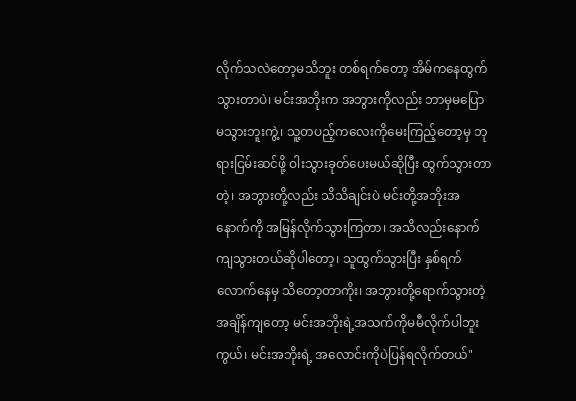လိုက်သလဲတော့မသိဘူး တစ်ရက်တော့ အိမ်ကနေထွက်သွားတာပဲ၊ မင်းအဘိုးက အဘွားကိုလည်း ဘာမှမပြောမသွားဘူးကွဲ့၊ သူ့တပည့်ကလေးကိုမေးကြည့်တော့မှ ဘုရားငြမ်းဆင်ဖို့ ဝါးသွားခုတ်ပေးမယ်ဆိုပြီး ထွက်သွားတာတဲ့၊ အဘွားတို့လည်း သိသိချင်းပဲ မင်းတို့အဘိုးအနောက်ကို အမြန်လိုက်သွားကြတာ၊ အသိလည်းနောက်ကျသွားတယ်ဆိုပါတော့၊ သူထွက်သွားပြီး နှစ်ရက်လောက်နေမှ သိတော့တာကိုး၊ အဘွားတို့ရောက်သွားတဲ့အချိန်ကျတော့ မင်းအဘိုးရဲ့အသက်ကိုမမီလိုက်ပါဘူးကွယ်၊ မင်းအဘိုးရဲ့ အလောင်းကိုပဲပြန်ရလိုက်တယ်"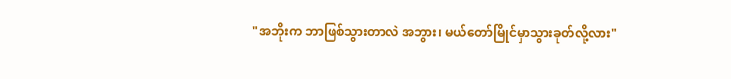"အဘိုးက ဘာဖြစ်သွားတာလဲ အဘွား၊ မယ်တော်မြိုင်မှာသွားခုတ်လို့လား"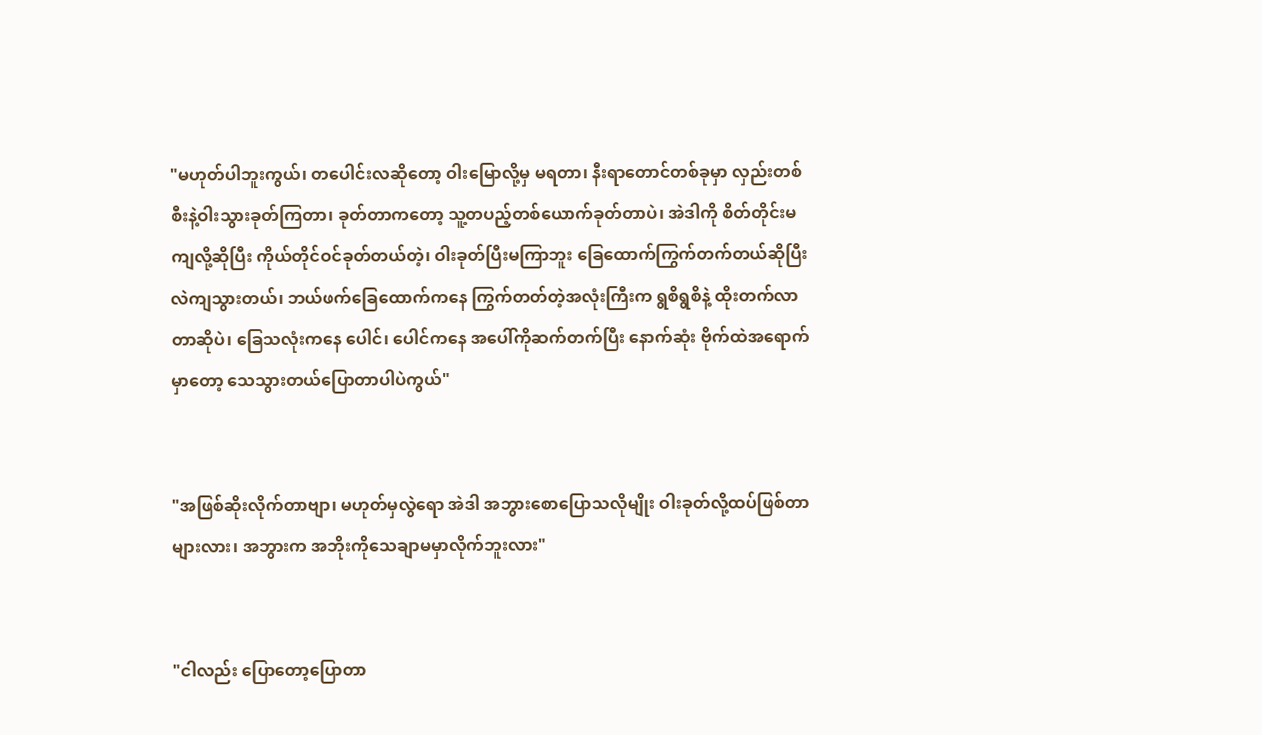"မဟုတ်ပါဘူးကွယ်၊ တပေါင်းလဆိုတော့ ဝါးမြောလို့မှ မရတာ၊ နီးရာတောင်တစ်ခုမှာ လှည်းတစ်စီးနဲ့ဝါးသွားခုတ်ကြတာ၊ ခုတ်တာကတော့ သူ့တပည့်တစ်ယောက်ခုတ်တာပဲ၊ အဲဒါကို စိတ်တိုင်းမကျလို့ဆိုပြီး ကိုယ်တိုင်ဝင်ခုတ်တယ်တဲ့၊ ဝါးခုတ်ပြီးမကြာဘူး ခြေထောက်ကြွက်တက်တယ်ဆိုပြီး လဲကျသွားတယ်၊ ဘယ်ဖက်ခြေထောက်ကနေ ကြွက်တတ်တဲ့အလုံးကြီးက ရွစိရွစိနဲ့ ထိုးတက်လာတာဆိုပဲ၊ ခြေသလုံးကနေ ပေါင်၊ ပေါင်ကနေ အပေါ်ကိုဆက်တက်ပြီး နောက်ဆုံး ဗိုက်ထဲအရောက်မှာတော့ သေသွားတယ်ပြောတာပါပဲကွယ်"


"အဖြစ်ဆိုးလိုက်တာဗျာ၊ မဟုတ်မှလွဲရော အဲဒါ အဘွားစောပြောသလိုမျိုး ဝါးခုတ်လို့ထပ်ဖြစ်တာများလား၊ အဘွားက အဘိုးကိုသေချာမမှာလိုက်ဘူးလား"


"ငါလည်း ပြောတော့ပြောတာ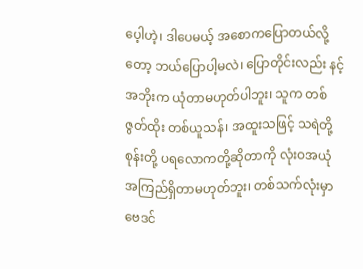ပေ့ါဟဲ့၊ ဒါပေမယ့် အစောကပြောတယ်လို့တော့ ဘယ်ပြောပါ့မလဲ၊ ပြောတိုင်းလည်း နင့်အဘိုးက ယုံတာမဟုတ်ပါဘူး၊ သူက တစ်ဇွတ်ထိုး တစ်ယူသန်၊ အထူးသဖြင့် သရဲတို့ စုန်းတို့ ပရလောကတို့ဆိုတာကို လုံးဝအယုံအကြည်ရှိတာမဟုတ်ဘူး၊ တစ်သက်လုံးမှာ ဗေဒင်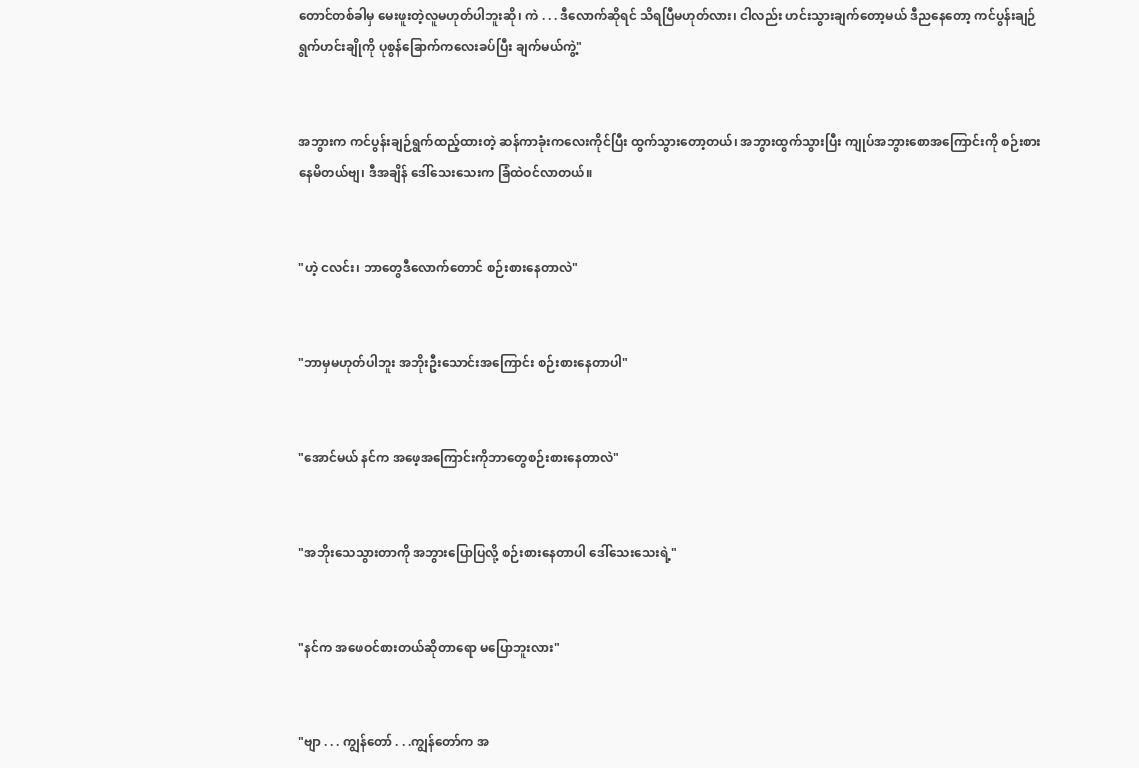တောင်တစ်ခါမှ မေးဖူးတဲ့လူမဟုတ်ပါဘူးဆို၊ ကဲ . . . ဒီလောက်ဆိုရင် သိရပြီမဟုတ်လား၊ ငါလည်း ဟင်းသွားချက်တော့မယ် ဒီညနေတော့ ကင်ပွန်းချဉ်ရွက်ဟင်းချိုကို ပုစွန်ခြောက်ကလေးခပ်ပြီး ချက်မယ်ကွဲ့"


အဘွားက ကင်ပွန်းချဉ်ရွက်ထည့်ထားတဲ့ ဆန်ကာခုံးကလေးကိုင်ပြီး ထွက်သွားတော့တယ်၊ အဘွားထွက်သွားပြီး ကျုပ်အဘွားစောအကြောင်းကို စဉ်းစားနေမိတယ်ဗျ၊ ဒီအချိန် ဒေါ်သေးသေးက ခြံထဲဝင်လာတယ်။


"ဟဲ့ ငလင်း၊ ဘာတွေဒီလောက်တောင် စဉ်းစားနေတာလဲ"


"ဘာမှမဟုတ်ပါဘူး အဘိုးဦးသောင်းအကြောင်း စဉ်းစားနေတာပါ"


"အောင်မယ် နင်က အဖေ့အကြောင်းကိုဘာတွေစဉ်းစားနေတာလဲ"


"အဘိုးသေသွားတာကို အဘွားပြောပြလို့ စဉ်းစားနေတာပါ ဒေါ်သေးသေးရဲ့"


"နင်က အဖေဝင်စားတယ်ဆိုတာရော မပြောဘူးလား"


"ဗျာ . . . ကျွန်တော် . . .ကျွန်တော်က အ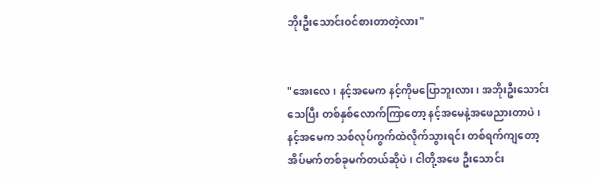ဘိုးဦးသောင်းဝင်စားတာတဲ့လား"


"အေးလေ၊ နင့်အမေက နင့်ကိုမပြောဘူးလား၊ အဘိုးဦးသောင်းသေပြီး တစ်နှစ်လောက်ကြာတော့ နင့်အမေနဲ့အဖေညားတာပဲ၊ နင့်အမေက သစ်လုပ်ကွက်ထဲလိုက်သွားရင်း တစ်ရက်ကျတော့ အိပ်မက်တစ်ခုမက်တယ်ဆိုပဲ၊ ငါတို့အဖေ ဦးသောင်း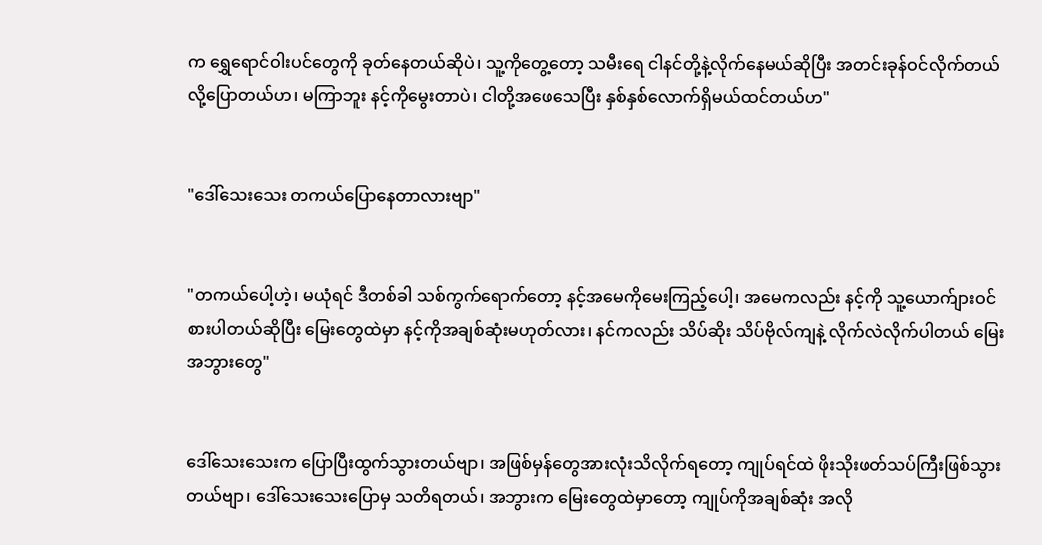က ရွှေရောင်ဝါးပင်တွေကို ခုတ်နေတယ်ဆိုပဲ၊ သူ့ကိုတွေ့တော့ သမီးရေ ငါနင်တို့နဲ့လိုက်နေမယ်ဆိုပြီး အတင်းခုန်ဝင်လိုက်တယ်လို့ပြောတယ်ဟ၊ မကြာဘူး နင့်ကိုမွေးတာပဲ၊ ငါတို့အဖေသေပြီး နှစ်နှစ်လောက်ရှိမယ်ထင်တယ်ဟ"


"ဒေါ်သေးသေး တကယ်ပြောနေတာလားဗျာ"


"တကယ်ပေါ့ဟဲ့၊ မယုံရင် ဒီတစ်ခါ သစ်ကွက်ရောက်တော့ နင့်အမေကိုမေးကြည့်ပေါ့၊ အမေကလည်း နင့်ကို သူ့ယောက်ျားဝင်စားပါတယ်ဆိုပြီး မြေးတွေထဲမှာ နင့်ကိုအချစ်ဆုံးမဟုတ်လား၊ နင်ကလည်း သိပ်ဆိုး သိပ်ဗိုလ်ကျနဲ့ လိုက်လဲလိုက်ပါတယ် မြေးအဘွားတွေ"


ဒေါ်သေးသေးက ပြောပြီးထွက်သွားတယ်ဗျာ၊ အဖြစ်မှန်တွေအားလုံးသိလိုက်ရတော့ ကျုပ်ရင်ထဲ ဖိုးသိုးဖတ်သပ်ကြီးဖြစ်သွားတယ်ဗျာ၊ ဒေါ်သေးသေးပြောမှ သတိရတယ်၊ အဘွားက မြေးတွေထဲမှာတော့ ကျုပ်ကိုအချစ်ဆုံး အလို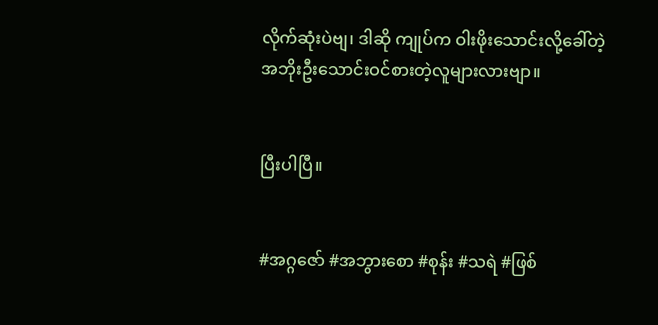လိုက်ဆုံးပဲဗျ၊ ဒါဆို ကျုပ်က ဝါးဖိုးသောင်းလို့ခေါ်တဲ့ အဘိုးဦးသောင်းဝင်စားတဲ့လူများလားဗျာ။


ပြီးပါပြီ။


#အဂ္ဂဇော် #အဘွားစော #စုန်း #သရဲ #ဖြစ်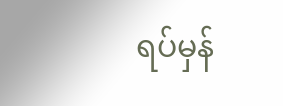ရပ်မှန်